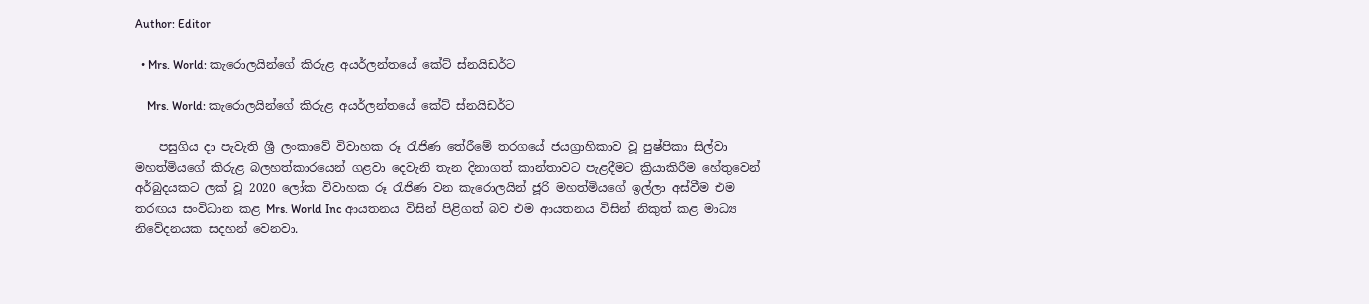Author: Editor

  • Mrs. World: කැරොලයින්ගේ කිරුළ අයර්ලන්තයේ කේට් ස්නයිඩර්ට

    Mrs. World: කැරොලයින්ගේ කිරුළ අයර්ලන්තයේ කේට් ස්නයිඩර්ට

    පසුගිය දා පැවැති ශ්‍රී ලංකාවේ විවාහක රූ රැජිණ තේරීමේ තරගයේ ජයග්‍රාහිකාව වූ පුෂ්පිකා සිල්වා මහත්මියගේ කිරුළ බලහත්කාරයෙන් ගළවා දෙවැනි තැන දිනාගත් කාන්තාවට පැළදීමට ක්‍රියාකිරීම හේතුවෙන් අර්බුදයකට ලක් වූ 2020 ලෝක විවාහක රූ රැජිණ වන කැරොලයින් ජූරි මහත්මියගේ ඉල්ලා අස්වීම එම තරඟය සංවිධාන කළ Mrs. World Inc ආයතනය විසින් පිළිගත් බව එම ආයතනය විසින් නිකුත් කළ මාධ්‍ය නිවේදනයක සදහන් වෙනවා.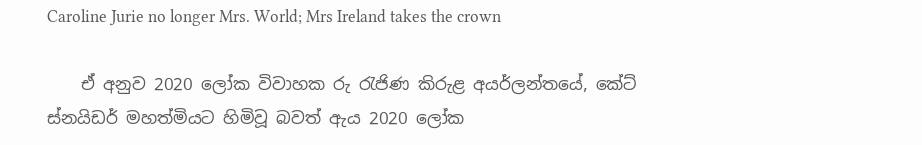Caroline Jurie no longer Mrs. World; Mrs Ireland takes the crown

    ඒ අනුව 2020 ලෝක විවාහක රු රැජිණ කිරුළ අයර්ලන්තයේ, කේට් ස්නයිඩර් මහත්මියට හිමිවූ බවත් ඇය 2020 ලෝක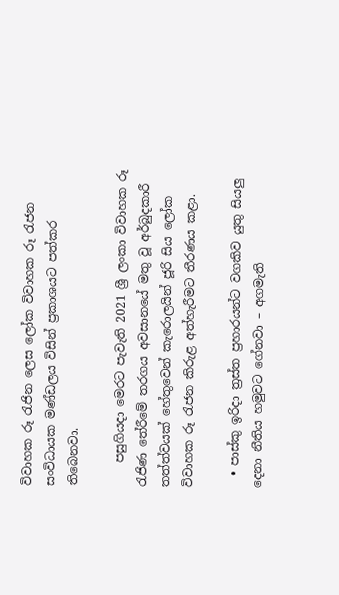විවාහක රූ රැජින ලෙස ලෝක විවාහක රූ රැජන සංවිධායක මණ්ඩලය විසින් ප්‍රකාශයට පත්කර තිබෙනවා.

    පසුගියදා මෙරට පැවැති 2021 ශ්‍රී ලංකා විවාහක රූ රැජිණ තේරීමේ තරගය අවසානයේ මතු වූ අර්බුදකාරී තත්ත්වයක් හේතුවෙන් කැරොලයින් ජූරි සිය ලෝක විවාහක රූ රැජන කිරුළ අත්හැරීමට තීරණය කළා.

  • පාස්කු ඉරිදා ත්‍රස්ත ප්‍රහාරයන්ට වගකිව යුතු සියලු දෙනා නීතිය හමුවට ගේනවා – අගමැති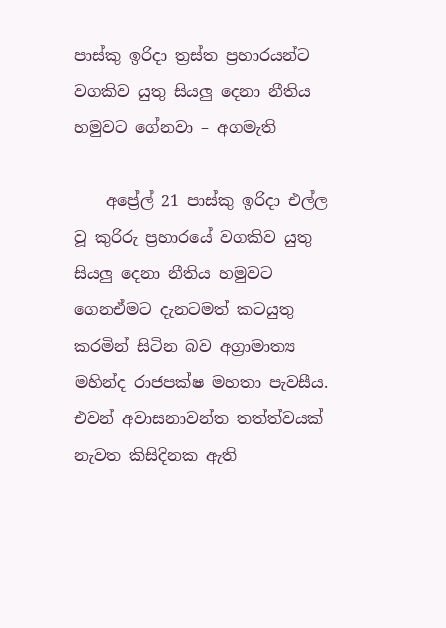පාස්කු ඉරිදා ත්‍රස්ත ප්‍රහාරයන්ට වගකිව යුතු සියලු දෙනා නීතිය හමුවට ගේනවා – අගමැති

    අප්‍රේල් 21 පාස්කු ඉරිදා එල්ල වූ කුරිරු ප්‍රහාරයේ වගකිව යුතු සියලු දෙනා නීතිය හමුවට ගෙනඒමට දැනටමත් කටයුතු කරමින් සිටින බව අග්‍රාමාත්‍ය මහින්ද රාජපක්ෂ මහතා පැවසීය. එවන් අවාසනාවන්ත තත්ත්වයක් නැවත කිසිදිනක ඇති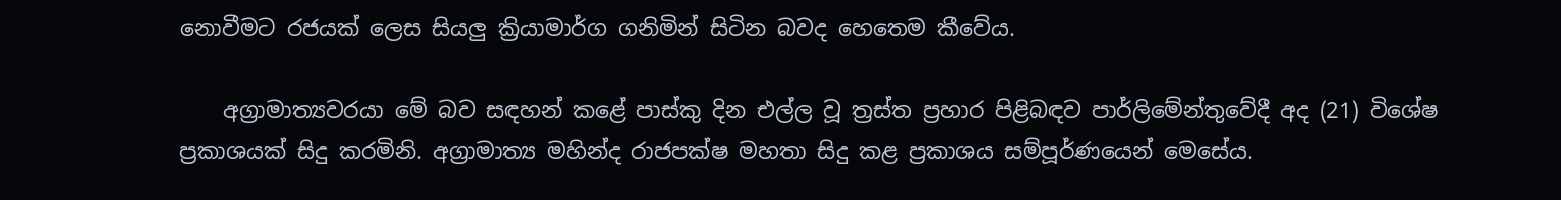නොවීමට රජයක් ලෙස සියලු ක්‍රියාමාර්ග ගනිමින් සිටින බවද හෙතෙම කීවේය.

    අග්‍රාමාත්‍යවරයා මේ බව සඳහන් කළේ පාස්කු දින එල්ල වූ ත්‍රස්ත ප්‍රහාර පිළිබඳව පාර්ලිමේන්තුවේදී අද (21) විශේෂ ප්‍රකාශයක් සිදු කරමිනි. අග්‍රාමාත්‍ය මහින්ද රාජපක්ෂ මහතා සිදු කළ ප්‍රකාශය සම්පූර්ණයෙන් මෙසේය.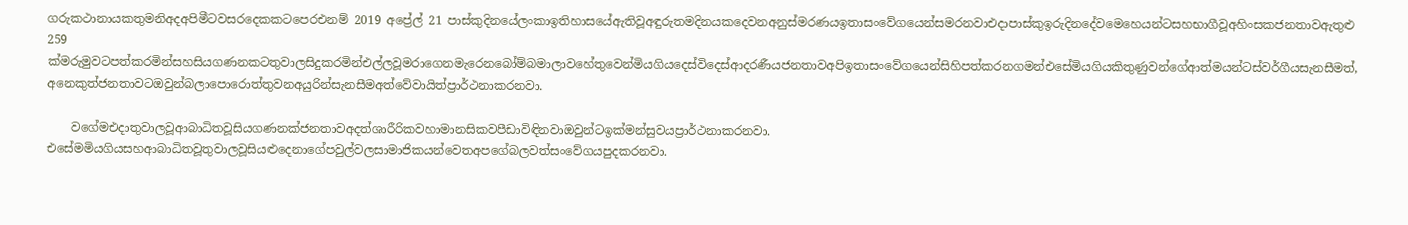ගරුකථානායකතුමනිඅදඅපිමීටවසරදෙකකටපෙරඑනම් 2019 අප්‍රේල් 21 පාස්කුදිනයේලංකාඉතිහාසයේඇතිවූඅඳුරුතමදිනයකදෙවනඅනුස්මරණයඉතාසංවේගයෙන්සමරනවාඑදාපාස්කුඉරුදිනදේවමෙහෙයන්ටසහභාගීවූඅහිංසකජනතාවඇතුළු 259 ක්මරුමුවටපත්කරමින්සහසියගණනකටතුවාලසිදුකරමින්එල්ලවූමරාගෙනමැරෙනබෝම්බමාලාවහේතුවෙන්මියගියදෙස්විදෙස්ආදරණීයජනතාවඅපිඉතාසංවේගයෙන්සිහිපත්කරනගමන්එසේමියගියකිතුණුවන්ගේආත්මයන්ටස්වර්ගීයසැනසීමත්,  අනෙකුත්ජනතාවටඔවුන්බලාපොරොත්තුවනඅයුරින්සැනසීමඅත්වේවායිත්ප්‍රාර්ථනාකරනවා.

    වගේමඑදාතුවාලවූආබාධිතවූසියගණනක්ජනතාවඅදත්ශාරීරිකවහාමානසිකවපීඩාවිඳිනවාඔවුන්ටඉක්මන්සුවයප්‍රාර්ථනාකරනවා.  එසේමමියගියසහආබාධිතවූතුවාලවූසියළුදෙනාගේපවුල්වලසාමාජිකයන්වෙතඅපගේබලවත්සංවේගයපුදකරනවා.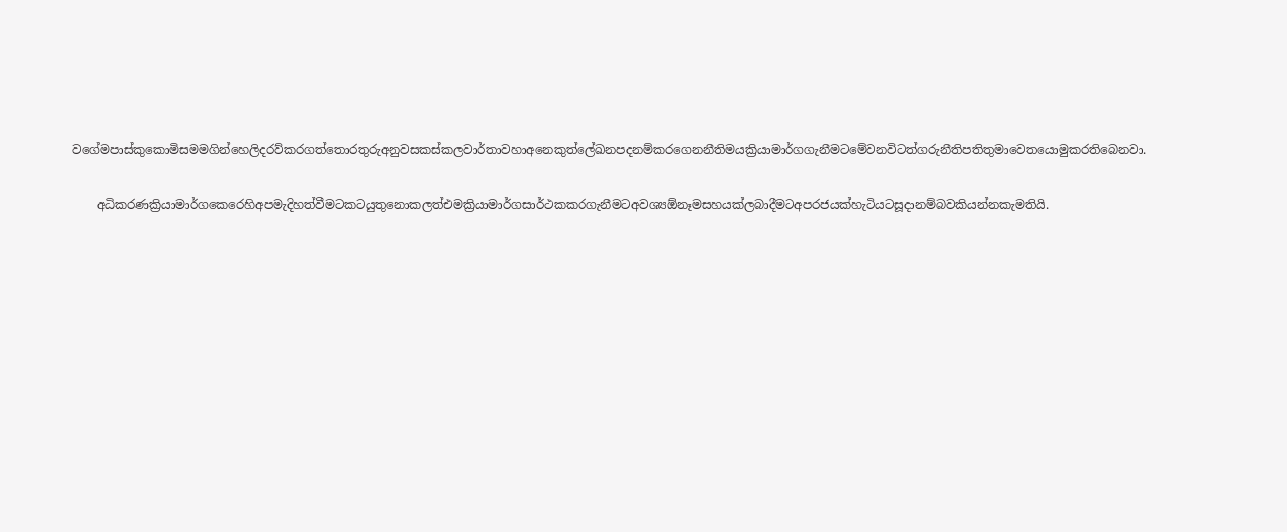වගේමපාස්කුකොමිසමමගින්හෙලිදරව්කරගත්තොරතුරුඅනුවසකස්කලවාර්තාවහාඅනෙකුත්ලේඛනපදනම්කරගෙනනීතිමයක්‍රියාමාර්ගගැනීමටමේවනවිටත්ගරුනීතිපතිතුමාවෙතයොමුකරතිබෙනවා.

    අධිකරණක්‍රියාමාර්ගකෙරෙහිඅපමැදිහත්වීමටකටයුතුනොකලත්එමක්‍රියාමාර්ගසාර්ථකකරගැනීමටඅවශ්‍යඕනෑමසහයක්ලබාදීමටඅපරජයක්හැටියටසූදානම්බවකියන්නකැමතියි.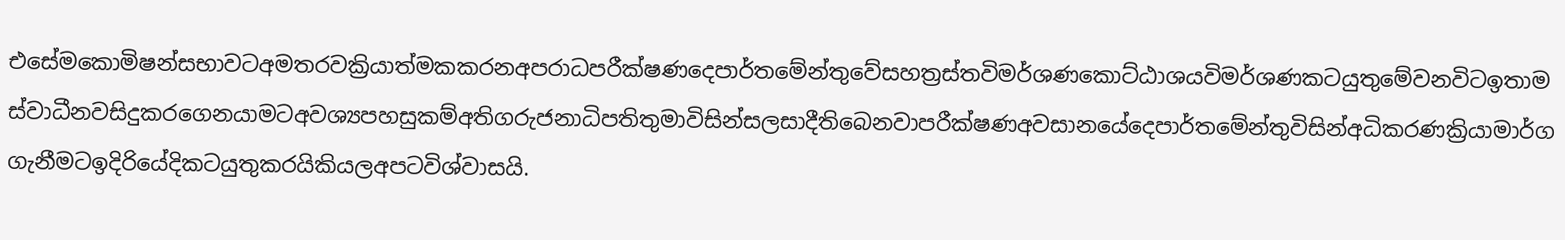එසේමකොමිෂන්සභාවටඅමතරවක්‍රියාත්මකකරනඅපරාධපරීක්ෂණදෙපාර්තමේන්තුවේසහත්‍රස්තවිමර්ශණකොට්ඨාශයවිමර්ශණකටයුතුමේවනවිටඉතාමස්වාධීනවසිදුකරගෙනයාමටඅවශ්‍යපහසුකම්අතිගරුජනාධිපතිතුමාවිසින්සලසාදීතිබෙනවාපරීක්ෂණඅවසානයේදෙපාර්තමේන්තුවිසින්අධිකරණක්‍රියාමාර්ගගැනීමටඉදිරියේදිකටයුතුකරයිකියලඅපටවිශ්වාසයි.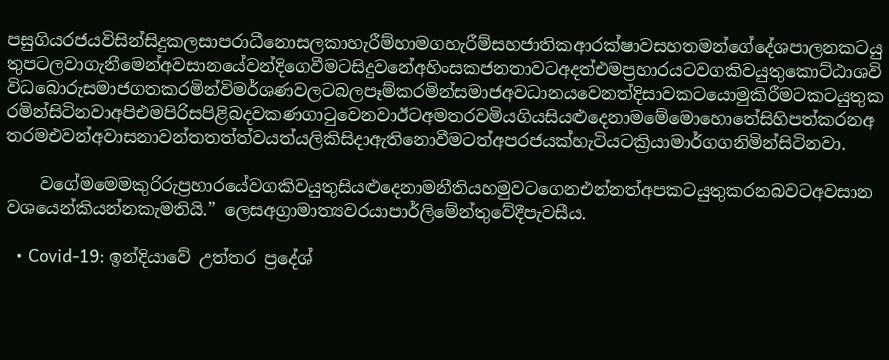පසුගියරජයවිසින්සිදුකලසාපරාධීනොසලකාහැරීම්හාමගහැරීම්සහජාතිකආරක්ෂාවසහතමන්ගේදේශපාලනකටයුතුපටලවාගැනීමෙන්අවසානයේවන්දිගෙවීමටසිදුවනේඅහිංසකජනතාවටඅදත්එමප්‍රහාරයටවගකිවයුතුකොට්ඨාශවිවිධබොරුසමාජගතකරමින්විමර්ශණවලටබලපෑම්කරමින්සමාජඅවධානයවෙනත්දිසාවකටයොමුකිරීමටකටයුතුකරමින්සිටිනවාඅපිඑමපිරිසපිළිබදවකණගාටුවෙනවාඊටඅමතරවමියගියසියළුදෙනාමමේමොහොතේසිහිපත්කරනඅතරමඑවන්අවාසනාවන්තතත්ත්වයත්යලිකිසිදාඇතිනොවීමටත්අපරජයක්හැටියටක්‍රියාමාර්ගගනිමින්සිටිනවා.

    වගේමමෙමකුරිරුප්‍රහාරයේවගකිවයුතුසියළුදෙනාමනීතියහමුවටගෙනඑන්නත්අපකටයුතුකරනබවටඅවසානවශයෙන්කියන්නකැමතියි.” ලෙසඅග්‍රාමාත්‍යවරයාපාර්ලිමේන්තුවේදීපැවසීය.

  • Covid-19: ඉන්දියාවේ උත්තර ප්‍රදේශ්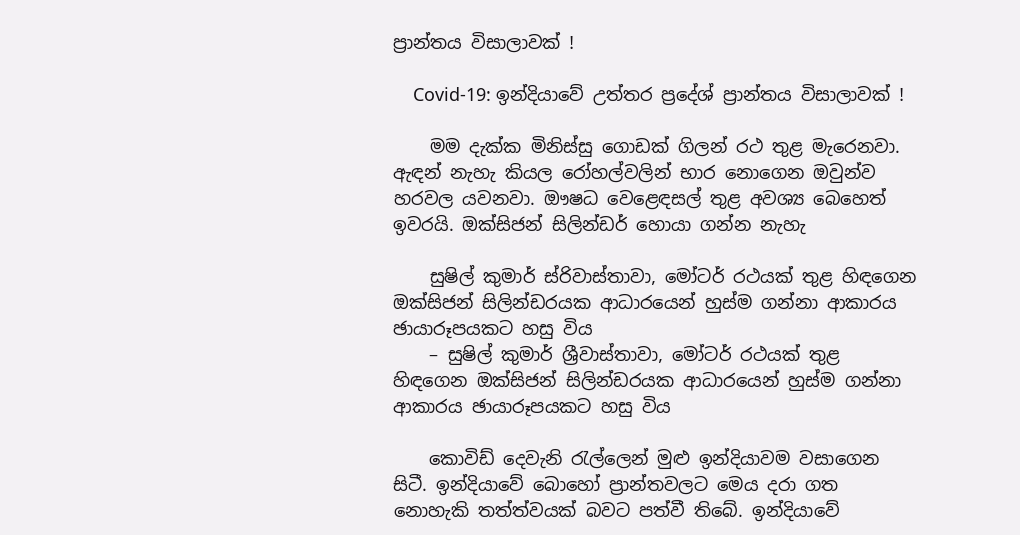ප්‍රාන්තය විසාලාවක් !

    Covid-19: ඉන්දියාවේ උත්තර ප්‍රදේශ් ප්‍රාන්තය විසාලාවක් !

    මම දැක්ක මිනිස්සු ගොඩක් ගිලන් රථ තුළ මැරෙනවා. ඇඳන් නැහැ කියල රෝහල්වලින් භාර නොගෙන ඔවුන්ව හරවල යවනවා. ඖෂධ වෙළෙඳසල් තුළ අවශ්‍ය බෙහෙත් ඉවරයි. ඔක්සිජන් සිලින්ඩර් හොයා ගන්න නැහැ

    සුෂිල් කුමාර් ස්රිවාස්තාවා, මෝටර් රථයක් තුළ හිඳගෙන ඔක්සිජන් සිලින්ඩරයක ආධාරයෙන් හුස්ම ගන්නා ආකාරය ඡායාරූපයකට හසු විය
    – සුෂිල් කුමාර් ශ්‍රීවාස්තාවා, මෝටර් රථයක් තුළ හිඳගෙන ඔක්සිජන් සිලින්ඩරයක ආධාරයෙන් හුස්ම ගන්නා ආකාරය ඡායාරූපයකට හසු විය

    කොවිඩ් දෙවැනි රැල්ලෙන් මුළු ඉන්දියාවම වසාගෙන සිටී. ඉන්දියාවේ බොහෝ ප්‍රාන්තවලට මෙය දරා ගත නොහැකි තත්ත්වයක් බවට පත්වී තිබේ. ඉන්දියාවේ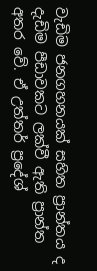වැඩිම ජනගහනයක් සහිත ප්‍රාන්තය ද දැඩිම පීඩාවකට ලක්වී ඇති ප්‍රාන්ත අතර වේ. ඒ උත්තර් ප්‍රදේශ්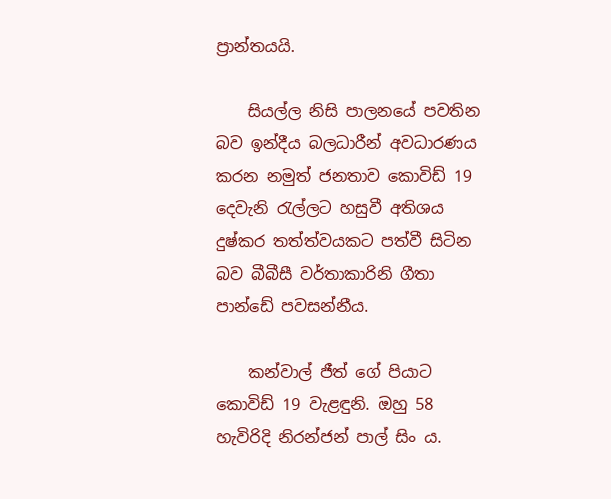ප්‍රාන්තයයි.

    සියල්ල නිසි පාලනයේ පවතින බව ඉන්දීය බලධාරීන් අවධාරණය කරන නමුත් ජනතාව කොවිඩ් 19 දෙවැනි රැල්ලට හසුවී අතිශය දුෂ්කර තත්ත්වයකට පත්වී සිටින බව බීබීසී වර්තාකාරිනි ගීතා පාන්ඩේ පවසන්නීය.

    කන්වාල් ජීත් ගේ පියාට කොවිඩ් 19 වැළඳුනි. ඔහු 58 හැවිරිදි නිරන්ජන් පාල් සිං ය.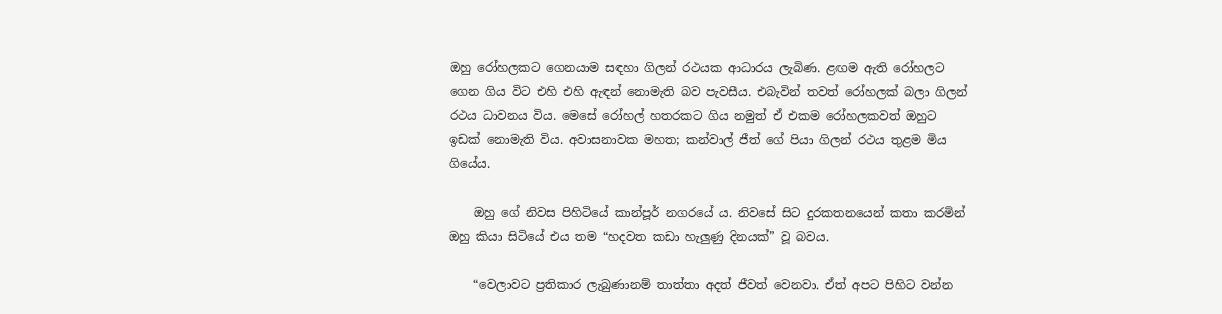ඔහු රෝහලකට ගෙනයාම සඳහා ගිලන් රථයක ආධාරය ලැබිණ. ළඟම ඇති රෝහලට ගෙන ගිය විට එහි එහි ඇඳන් නොමැති බව පැවසීය. එබැවින් තවත් රෝහලක් බලා ගිලන් රථය ධාවනය විය. මෙසේ රෝහල් හතරකට ගිය නමුත් ඒ එකම රෝහලකවත් ඔහුට ඉඩක් නොමැති විය. අවාසනාවක මහත; කන්වාල් ජීත් ගේ පියා ගිලන් රථය තුළම මිය ගියේය.

    ඔහු ගේ නිවස පිහිටියේ කාන්පූර් නගරයේ ය. නිවසේ සිට දුරකතනයෙන් කතා කරමින් ඔහු කියා සිටියේ එය තම “හදවත කඩා හැලුණු දිනයක්” වූ බවය.

    “වෙලාවට ප්‍රතිකාර ලැබුණානම් තාත්තා අදත් ජීවත් වෙනවා. ඒත් අපට පිහිට වන්න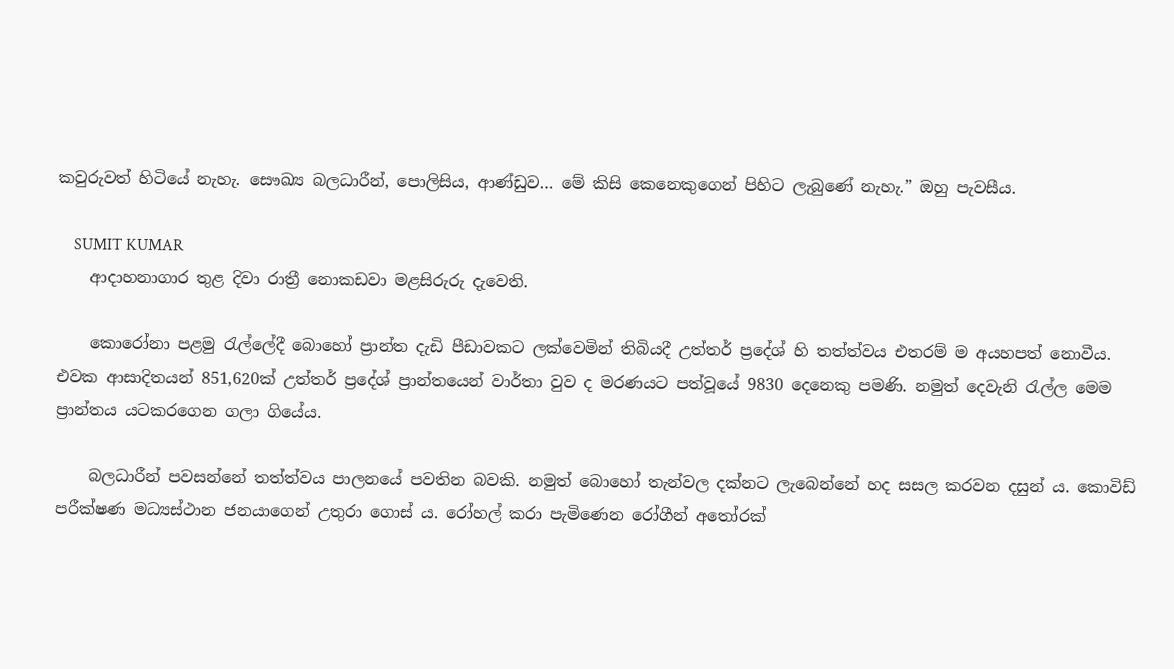කවුරුවත් හිටියේ නැහැ. සෞඛ්‍ය බලධාරීන්, පොලිසිය, ආණ්ඩුව… මේ කිසි කෙනෙකුගෙන් පිහිට ලැබුණේ නැහැ.” ඔහු පැවසීය.

    SUMIT KUMAR
    ආදාහනාගාර තුළ දිවා රාත්‍රී නොකඩවා මළසිරුරු දැවෙති.

    කොරෝනා පළමු රැල්ලේදී බොහෝ ප්‍රාන්ත දැඩි පීඩාවකට ලක්වෙමින් තිබියදී උත්තර් ප්‍රදේශ් හි තත්ත්වය එතරම් ම අයහපත් නොවීය. එවක ආසාදිතයන් 851,620ක් උත්තර් ප්‍රදේශ් ප්‍රාන්තයෙන් වාර්තා වුව ද මරණයට පත්වූයේ 9830 දෙනෙකු පමණි. නමුත් දෙවැනි රැල්ල මෙම ප්‍රාන්තය යටකරගෙන ගලා ගියේය.

    බලධාරීන් පවසන්නේ තත්ත්වය පාලනයේ පවතින බවකි. නමුත් බොහෝ තැන්වල දක්නට ලැබෙන්නේ හද සසල කරවන දසුන් ය. කොවිඩ් පරීක්ෂණ මධ්‍යස්ථාන ජනයාගෙන් උතුරා ගොස් ය. රෝහල් කරා පැමිණෙන රෝගීන් අතෝරක්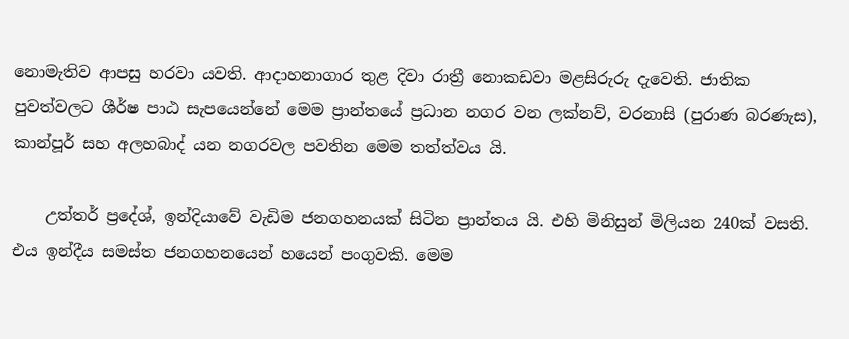නොමැතිව ආපසු හරවා යවති. ආදාහනාගාර තුළ දිවා රාත්‍රී නොකඩවා මළසිරුරු දැවෙති. ජාතික පුවත්වලට ශීර්ෂ පාඨ සැපයෙන්නේ මෙම ප්‍රාන්තයේ ප්‍රධාන නගර වන ලක්නව්, වරනාසි (පුරාණ බරණැස), කාන්පූර් සහ අලහබාද් යන නගරවල පවතින මෙම තත්ත්වය යි.

    උත්තර් ප්‍රදේශ්, ඉන්දියාවේ වැඩිම ජනගහනයක් සිටින ප්‍රාන්තය යි. එහි මිනිසුන් මිලියන 240ක් වසති. එය ඉන්දීය සමස්ත ජනගහනයෙන් හයෙන් පංගුවකි. මෙම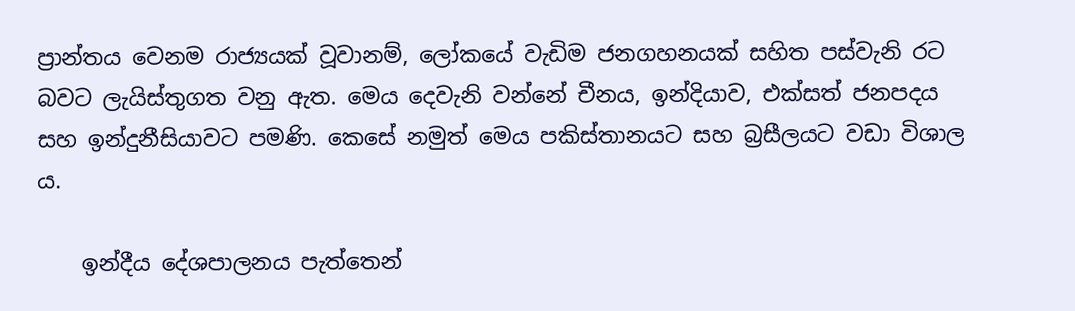ප්‍රාන්තය වෙනම රාජ්‍යයක් වූවානම්, ලෝකයේ වැඩිම ජනගහනයක් සහිත පස්වැනි රට බවට ලැයිස්තුගත වනු ඇත. මෙය දෙවැනි වන්නේ චීනය, ඉන්දියාව, එක්සත් ජනපදය සහ ඉන්දුනීසියාවට පමණි. කෙසේ නමුත් මෙය පකිස්තානයට සහ බ්‍රසීලයට වඩා විශාල ය.

    ඉන්දීය දේශපාලනය පැත්තෙන්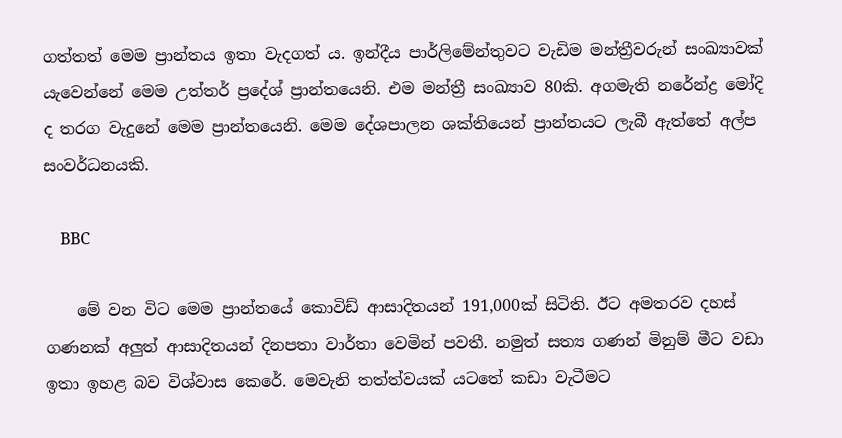ගත්තත් මෙම ප්‍රාන්තය ඉතා වැදගත් ය. ඉන්දීය පාර්ලිමේන්තුවට වැඩිම මන්ත්‍රීවරුන් සංඛ්‍යාවක් යැවෙන්නේ මෙම උත්තර් ප්‍රදේශ් ප්‍රාන්තයෙනි. එම මන්ත්‍රී සංඛ්‍යාව 80කි. අගමැති නරේන්ද්‍ර මෝදි ද තරග වැදුනේ මෙම ප්‍රාන්තයෙනි. මෙම දේශපාලන ශක්තියෙන් ප්‍රාන්තයට ලැබී ඇත්තේ අල්ප සංවර්ධනයකි.

    BBC

    මේ වන විට මෙම ප්‍රාන්තයේ කොවිඩ් ආසාදිතයන් 191,000ක් සිටිති. ඊට අමතරව දහස් ගණනක් අලුත් ආසාදිතයන් දිනපතා වාර්තා වෙමින් පවතී. නමුත් සත්‍ය ගණන් මිනුම් මීට වඩා ඉතා ඉහළ බව විශ්වාස කෙරේ. මෙවැනි තත්ත්වයක් යටතේ කඩා වැටීමට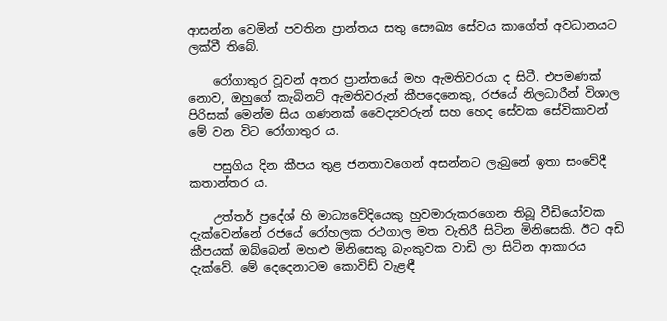ආසන්න වෙමින් පවතින ප්‍රාන්තය සතු සෞඛ්‍ය සේවය කාගේත් අවධානයට ලක්වී තිබේ.

    රෝගාතුර වූවන් අතර ප්‍රාන්තයේ මහ ඇමතිවරයා ද සිටී. එපමණක් නොව, ඔහුගේ කැබිනට් ඇමතිවරුන් කීපදෙනෙකු, රජයේ නිලධාරීන් විශාල පිරිසක් මෙන්ම සිය ගණනක් වෛද්‍යවරුන් සහ හෙද සේවක සේවිකාවන් මේ වන විට රෝගාතුර ය.

    පසුගිය දින කීපය තුළ ජනතාවගෙන් අසන්නට ලැබුනේ ඉතා සංවේදී කතාන්තර ය.

    උත්තර් ප්‍රදේශ් හි මාධ්‍යවේදියෙකු හුවමාරුකරගෙන තිබූ වීඩියෝවක දැක්වෙන්නේ රජයේ රෝහලක රථගාල මත වැතිරී සිටින මිනිසෙකි. ඊට අඩි කීපයක් ඔබ්බෙන් මහළු මිනිසෙකු බැංකුවක වාඩි ලා සිටින ආකාරය දැක්වේ. මේ දෙදෙනාටම කොවිඩ් වැළඳී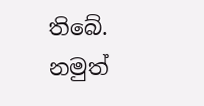තිබේ. නමුත්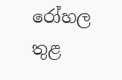රෝහල තුළ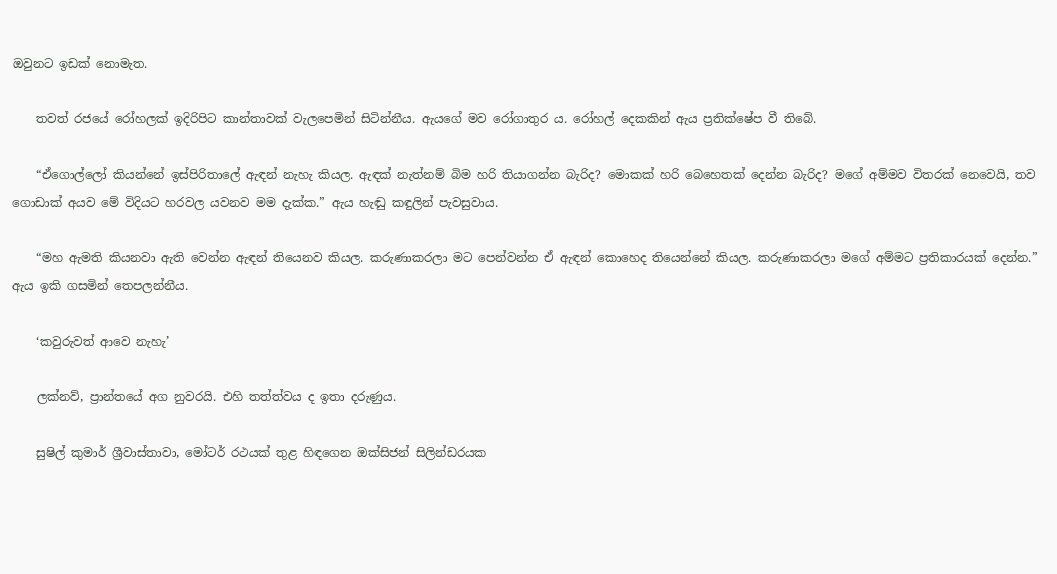ඔවුනට ඉඩක් නොමැත.

    තවත් රජයේ රෝහලක් ඉදිරිපිට කාන්තාවක් වැලපෙමින් සිටින්නීය. ඇයගේ මව රෝගාතුර ය. රෝහල් දෙකකින් ඇය ප්‍රතික්ෂේප වී තිබේ.

    “ඒගොල්ලෝ කියන්නේ ඉස්පිරිතාලේ ඇඳන් නැහැ කියල. ඇඳක් නැත්නම් බිම හරි තියාගන්න බැරිද? මොකක් හරි බෙහෙතක් දෙන්න බැරිද? මගේ අම්මව විතරක් නෙවෙයි, තව ගොඩාක් අයව මේ විදියට හරවල යවනව මම දැක්ක.” ඇය හැඬු කඳුලින් පැවසුවාය.

    “මහ ඇමති කියනවා ඇති වෙන්න ඇඳන් තියෙනව කියල. කරුණාකරලා මට පෙන්වන්න ඒ ඇඳන් කොහෙද තියෙන්නේ කියල. කරුණාකරලා මගේ අම්මට ප්‍රතිකාරයක් දෙන්න.” ඇය ඉකි ගසමින් තෙපලන්නීය.

    ‘කවුරුවත් ආවෙ නැහැ’

    ලක්නව්, ප්‍රාන්තයේ අග නුවරයි. එහි තත්ත්වය ද ඉතා දරුණුය.

    සුෂිල් කුමාර් ශ්‍රීවාස්තාවා, මෝටර් රථයක් තුළ හිඳගෙන ඔක්සිජන් සිලින්ඩරයක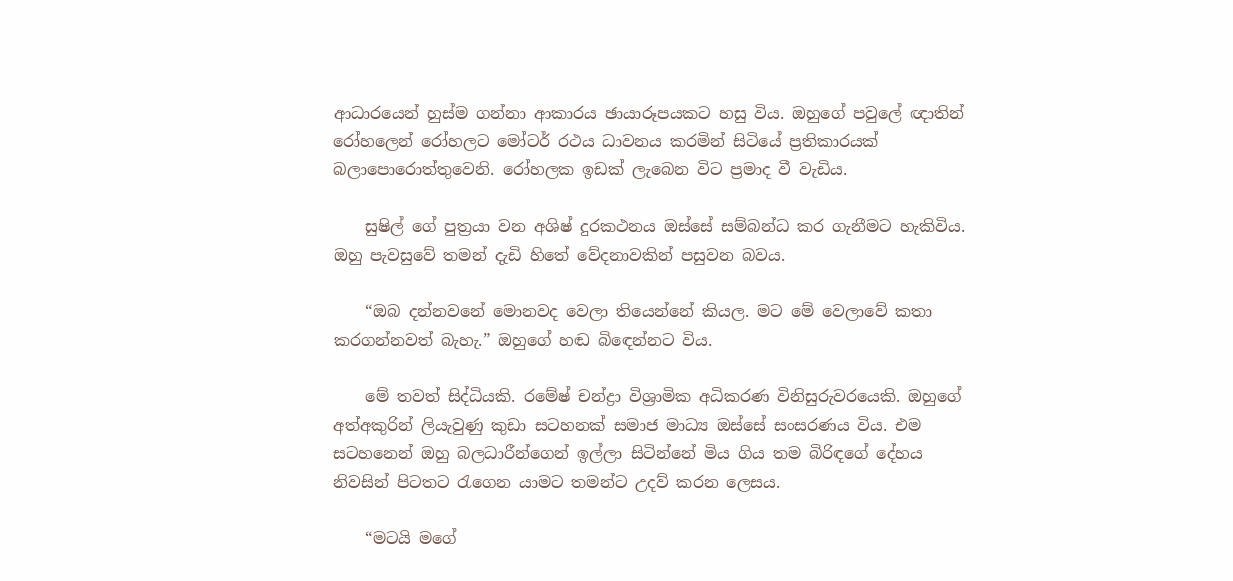ආධාරයෙන් හුස්ම ගන්නා ආකාරය ඡායාරූපයකට හසු විය. ඔහුගේ පවුලේ ඥාතින් රෝහලෙන් රෝහලට මෝටර් රථය ධාවනය කරමින් සිටියේ ප්‍රතිකාරයක් බලාපොරොත්තුවෙනි. රෝහලක ඉඩක් ලැබෙන විට ප්‍රමාද වී වැඩිය.

    සුෂිල් ගේ පුත්‍රයා වන අශිෂ් දුරකථනය ඔස්සේ සම්බන්ධ කර ගැනීමට හැකිවිය. ඔහු පැවසුවේ තමන් දැඩි හිතේ වේදනාවකින් පසුවන බවය.

    “ඔබ දන්නවනේ මොනවද වෙලා තියෙන්නේ කියල. මට මේ වෙලාවේ කතා කරගන්නවත් බැහැ.” ඔහුගේ හඬ බිඳෙන්නට විය.

    මේ තවත් සිද්ධියකි. රමේෂ් චන්ද්‍රා විශ්‍රාමික අධිකරණ විනිසුරුවරයෙකි. ඔහුගේ අත්අකුරින් ලියැවුණු කුඩා සටහනක් සමාජ මාධ්‍ය ඔස්සේ සංසරණය විය. එම සටහනෙන් ඔහු බලධාරීන්ගෙන් ඉල්ලා සිටින්නේ මිය ගිය තම බිරිඳගේ දේහය නිවසින් පිටතට රැගෙන යාමට තමන්ට උදව් කරන ලෙසය.

    “මටයි මගේ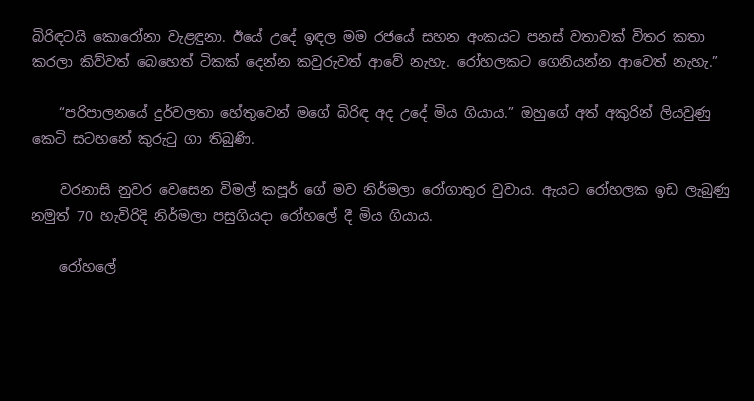බිරිඳටයි කොරෝනා වැළඳුනා. ඊයේ උදේ ඉඳල මම රජයේ සහන අංකයට පනස් වතාවක් විතර කතා කරලා කිව්වත් බෙහෙත් ටිකක් දෙන්න කවුරුවත් ආවේ නැහැ. රෝහලකට ගෙනියන්න ආවෙත් නැහැ.”

    “පරිපාලනයේ දුර්වලතා හේතුවෙන් මගේ බිරිඳ අද උදේ මිය ගියාය.” ඔහුගේ අත් අකුරින් ලියවුණු කෙටි සටහනේ කුරුටු ගා තිබුණි.

    වරනාසි නුවර වෙසෙන විමල් කපූර් ගේ මව නිර්මලා රෝගාතුර වුවාය. ඇයට රෝහලක ඉඩ ලැබුණු නමුත් 70 හැවිරිදි නිර්මලා පසුගියදා රෝහලේ දී මිය ගියාය.

    රෝහලේ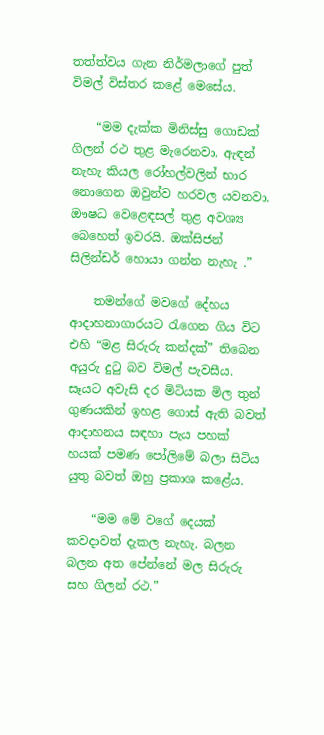තත්ත්වය ගැන නිර්මලාගේ පුත් විමල් විස්තර කළේ මෙසේය.

    “මම දැක්ක මිනිස්සු ගොඩක් ගිලන් රථ තුළ මැරෙනවා. ඇඳන් නැහැ කියල රෝහල්වලින් භාර නොගෙන ඔවුන්ව හරවල යවනවා. ඖෂධ වෙළෙඳසල් තුළ අවශ්‍ය බෙහෙත් ඉවරයි. ඔක්සිජන් සිලින්ඩර් හොයා ගන්න නැහැ .”

    තමන්ගේ මවගේ දේහය ආදාහනාගාරයට රැගෙන ගිය විට එහි “මළ සිරුරු කන්දක්” තිබෙන අයුරු දුටු බව විමල් පැවසීය. සෑයට අවැසි දර මිටියක මිල තුන් ගුණයකින් ඉහළ ගොස් ඇති බවත් ආදාහනය සඳහා පැය පහක් හයක් පමණ පෝලිමේ බලා සිටිය යුතු බවත් ඔහු ප්‍රකාශ කළේය.

    “මම මේ වගේ දෙයක් කවදාවත් දැකල නැහැ. බලන බලන අත පේන්නේ මල සිරුරු සහ ගිලන් රථ.”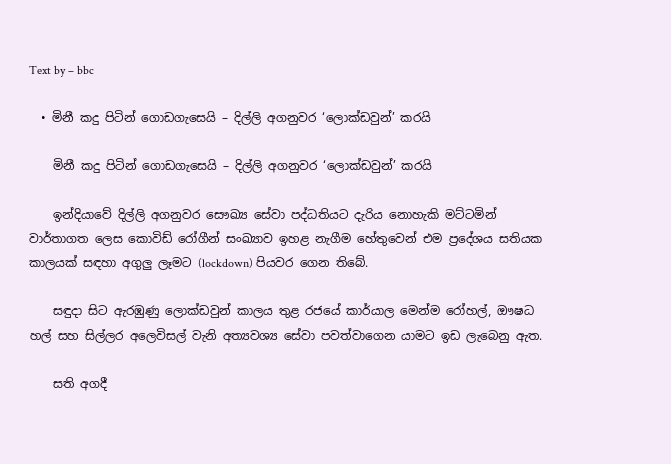Text by – bbc

  • මිනී කදු පිටින් ගොඩගැසෙයි – දිල්ලි අගනුවර ‘ලොක්ඩවුන්’ කරයි

    මිනී කදු පිටින් ගොඩගැසෙයි – දිල්ලි අගනුවර ‘ලොක්ඩවුන්’ කරයි

    ඉන්දියාවේ දිල්ලි අගනුවර සෞඛ්‍ය සේවා පද්ධතියට දැරිය නොහැකි මට්ටමින් වාර්තාගත ලෙස කොවිඩ් රෝගීන් සංඛ්‍යාව ඉහළ නැගීම හේතුවෙන් එම ප්‍රදේශය සතියක කාලයක් සඳහා අගුලු ලෑමට (lockdown) පියවර ගෙන තිබේ.

    සඳුදා සිට ඇරඹුණු ලොක්ඩවුන් කාලය තුළ රජයේ කාර්යාල මෙන්ම රෝහල්, ඖෂධ හල් සහ සිල්ලර අලෙවිසල් වැනි අත්‍යවශ්‍ය සේවා පවත්වාගෙන යාමට ඉඩ ලැබෙනු ඇත.

    සති අගදී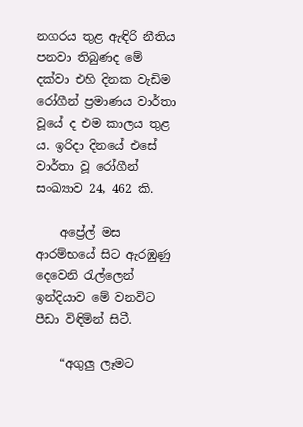නගරය තුළ ඇඳිරි නීතිය පනවා තිබුණද මේ දක්වා එහි දිනක වැඩිම රෝගීන් ප්‍රමාණය වාර්තා වූයේ ද එම කාලය තුළ ය. ඉරිදා දිනයේ එසේ වාර්තා වූ රෝගීන් සංඛ්‍යාව 24, 462 කි.

    අප්‍රේල් මස ආරම්භයේ සිට ඇරඹුණු දෙවෙනි රැල්ලෙන් ඉන්දියාව මේ වනවිට පීඩා විඳිමින් සිටී.

    “අගුලු ලෑමට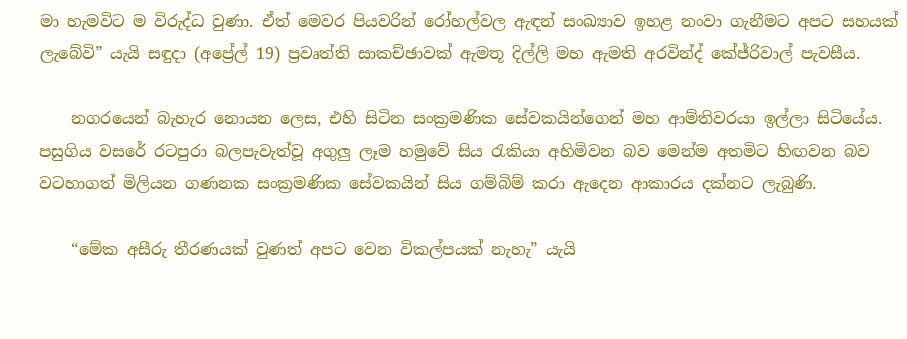මා හැමවිට ම විරුද්ධ වුණා. ඒත් මෙවර පියවරින් රෝහල්වල ඇඳන් සංඛ්‍යාව ඉහළ නංවා ගැනීමට අපට සහයක් ලැබේවි” යැයි සඳුදා (අප්‍රේල් 19) ප්‍රවෘත්ති සාකච්ඡාවක් ඇමතූ දිල්ලි මහ ඇමති අරවින්ද් කේජ්රිවාල් පැවසීය.

    නගරයෙන් බැහැර නොයන ලෙස, එහි සිටින සංක්‍රමණික සේවකයින්ගෙන් මහ ආම්තිවරයා ඉල්ලා සිටියේය. පසුගිය වසරේ රටපුරා බලපැවැත්වූ අගුලු ලෑම හමුවේ සිය රැකියා අහිමිවන බව මෙන්ම අතමිට හිඟවන බව වටහාගත් මිලියන ගණනක සංක්‍රමණික සේවකයින් සිය ගම්බිම් කරා ඇදෙන ආකාරය දක්නට ලැබුණි.

    “මේක අසීරු තීරණයක් වුණත් අපට වෙන විකල්පයක් නැහැ” යැයි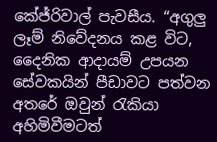කේජ්රිවාල් පැවසීය. “අගුලු ලෑම් නිවේදනය කළ විට, දෛනික ආදායම් උපයන සේවකයින් පීඩාවට පත්වන අතරේ ඔවුන් රැකියා අහිමිවීමටත්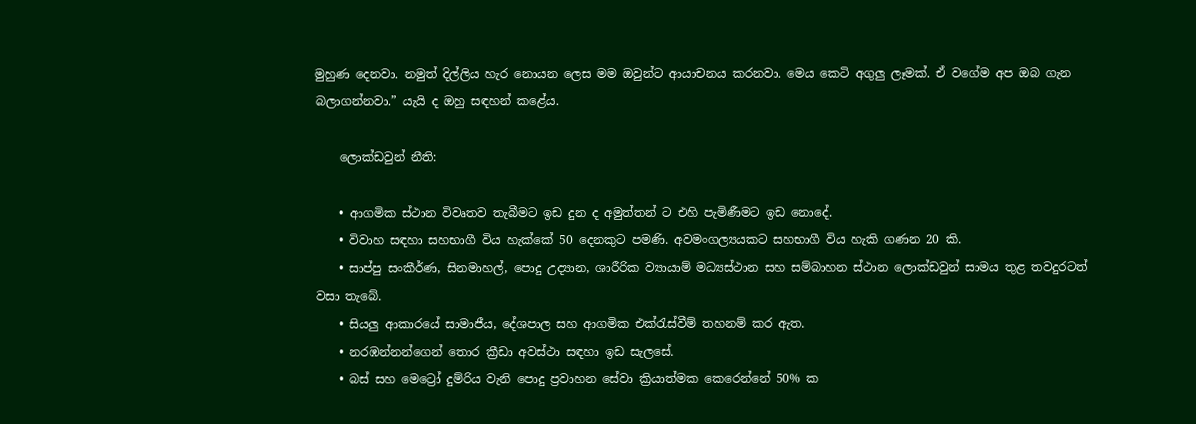මුහුණ දෙනවා. නමුත් දිල්ලිය හැර නොයන ලෙස මම ඔවුන්ට ආයාචනය කරනවා. මෙය කෙටි අගුලු ලෑමක්. ඒ වගේම අප ඔබ ගැන බලාගන්නවා.” යැයි ද ඔහු සඳහන් කළේය.

    ලොක්ඩවුන් නීති:

    • ආගමික ස්ථාන විවෘතව තැබීමට ඉඩ දුන ද අමුත්තන් ට එහි පැමිණීමට ඉඩ නොදේ.
    • විවාහ සඳහා සහභාගී විය හැක්කේ 50 දෙනකුට පමණි. අවමංගල්‍යයකට සහභාගී විය හැකි ගණන 20 කි.
    • සාප්පු සංකීර්ණ, සිනමාහල්, පොදු උද්‍යාන, ශාරීරික ව්‍යායාම් මධ්‍යස්ථාන සහ සම්බාහන ස්ථාන ලොක්ඩවුන් සාමය තුළ තවදුරටත් වසා තැබේ.
    • සියලු ආකාරයේ සාමාජීය, දේශපාල සහ ආගමික එක්රැස්වීම් තහනම් කර ඇත.
    • නරඹන්නන්ගෙන් තොර ක්‍රීඩා අවස්ථා සඳහා ඉඩ සැලසේ.
    • බස් සහ මෙට්‍රෝ දුම්රිය වැනි පොදු ප්‍රවාහන සේවා ක්‍රියාත්මක කෙරෙන්නේ 50% ක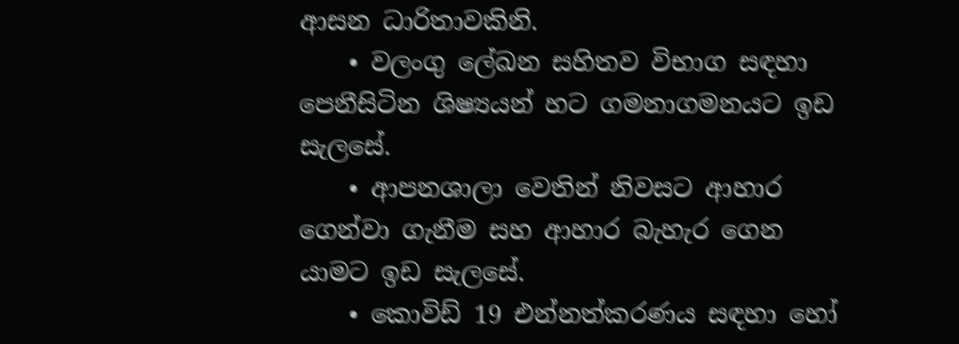ආසන ධාරිතාවකිනි.
    • වලංගු ලේඛන සහිතව විභාග සඳහා පෙනීසිටින ශිෂ්‍යයන් හට ගමනාගමනයට ඉඩ සැලසේ.
    • ආපනශාලා වෙතින් නිවසට ආහාර ගෙන්වා ගැනීම සහ ආහාර බැහැර ගෙන යාමට ඉඩ සැලසේ.
    • කොවිඩ් 19 එන්නත්කරණය සඳහා හෝ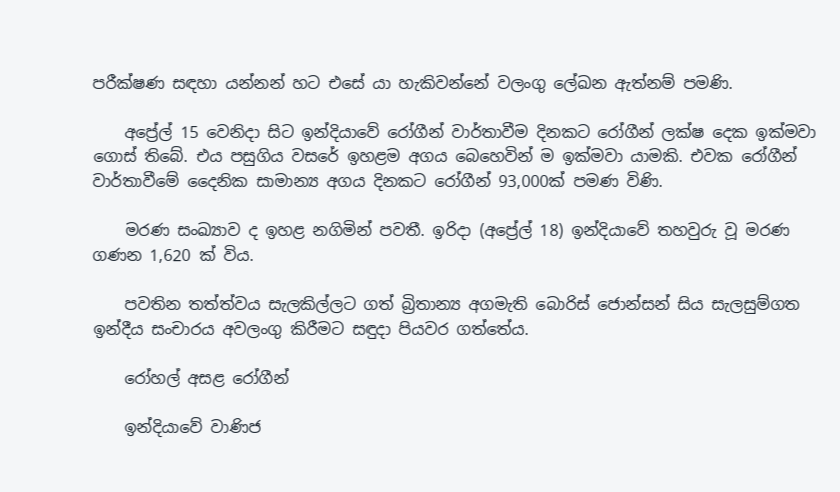පරීක්ෂණ සඳහා යන්නන් හට එසේ යා හැකිවන්නේ වලංගු ලේඛන ඇත්නම් පමණි.

    අප්‍රේල් 15 වෙනිදා සිට ඉන්දියාවේ රෝගීන් වාර්තාවීම දිනකට රෝගීන් ලක්ෂ දෙක ඉක්මවා ගොස් තිබේ. එය පසුගිය වසරේ ඉහළම අගය බෙහෙවින් ම ඉක්මවා යාමකි. එවක රෝගීන් වාර්තාවීමේ දෛනික සාමාන්‍ය අගය දිනකට රෝගීන් 93,000ක් පමණ විණි.

    මරණ සංඛ්‍යාව ද ඉහළ නගිමින් පවතී. ඉරිදා (අප්‍රේල් 18) ඉන්දියාවේ තහවුරු වූ මරණ ගණන 1,620 ක් විය.

    පවතින තත්ත්වය සැලකිල්ලට ගත් බ්‍රිතාන්‍ය අගමැති බොරිස් ජොන්සන් සිය සැලසුම්ගත ඉන්දීය සංචාරය අවලංගු කිරීමට සඳුදා පියවර ගත්තේය.

    රෝහල් අසළ රෝගීන්

    ඉන්දියාවේ වාණිජ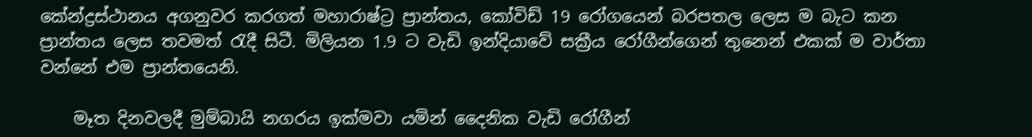කේන්ද්‍රස්ථානය අගනුවර කරගත් මහාරාෂ්ට්‍ර ප්‍රාන්තය, කෝවිඩ් 19 රෝගයෙන් බරපතල ලෙස ම බැට කන ප්‍රාන්තය ලෙස තවමත් රැදී සිටී. මිලියන 1.9 ට වැඩි ඉන්දියාවේ සක්‍රීය රෝගීන්ගෙන් තුනෙන් එකක් ම වාර්තා වන්නේ එම ප්‍රාන්තයෙනි.

    මෑත දිනවලදී මුම්බායි නගරය ඉක්මවා යමින් දෛනික වැඩි රෝගීන්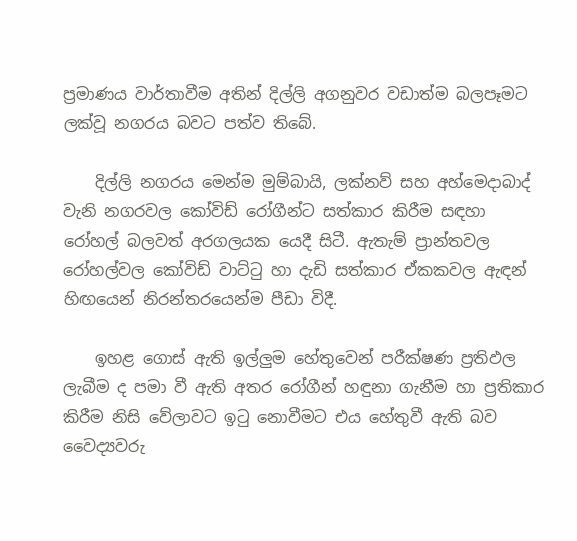ප්‍රමාණය වාර්තාවීම අතින් දිල්ලි අගනුවර වඩාත්ම බලපෑමට ලක්වූ නගරය බවට පත්ව තිබේ.

    දිල්ලි නගරය මෙන්ම මුම්බායි, ලක්නව් සහ අහ්මෙදාබාද් වැනි නගරවල කෝවිඩ් රෝගීන්ට සත්කාර කිරීම සඳහා රෝහල් බලවත් අරගලයක යෙදී සිටී. ඇතැම් ප්‍රාන්තවල රෝහල්වල කෝවිඩ් වාට්ටු හා දැඩි සත්කාර ඒකකවල ඇඳන් හිඟයෙන් නිරන්තරයෙන්ම පීඩා විදී.

    ඉහළ ගොස් ඇති ඉල්ලුම හේතුවෙන් පරීක්ෂණ ප්‍රතිඵල ලැබීම ද පමා වී ඇති අතර රෝගීන් හඳුනා ගැනීම හා ප්‍රතිකාර කිරීම නිසි වේලාවට ඉටු නොවීමට එය හේතුවී ඇති බව වෛද්‍යවරු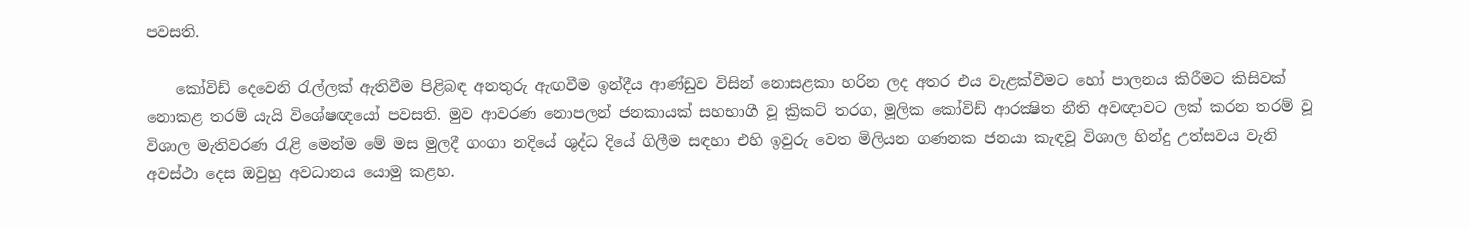පවසති.

    කෝවිඩ් දෙවෙනි රැල්ලක් ඇතිවීම පිළිබඳ අනතුරු ඇඟවීම ඉන්දීය ආණ්ඩුව විසින් නොසළකා හරින ලද අතර එය වැළක්වීමට හෝ පාලනය කිරීමට කිසිවක් නොකළ තරම් යැයි විශේෂඥයෝ පවසති. මුව ආවරණ නොපලන් ජනකායක් සහභාගී වූ ක්‍රිකට් තරග, මූලික කෝවිඩ් ආරක්‍ෂිත නීති අවඥාවට ලක් කරන තරම් වූ විශාල මැතිවරණ රැළි මෙන්ම මේ මස මුලදී ගංගා නදියේ ශුද්ධ දියේ ගිලීම සඳහා එහි ඉවුරු වෙත මිලියන ගණනක ජනයා කැඳවූ විශාල හින්දු උත්සවය වැනි අවස්ථා දෙස ඔවුහු අවධානය යොමු කළහ.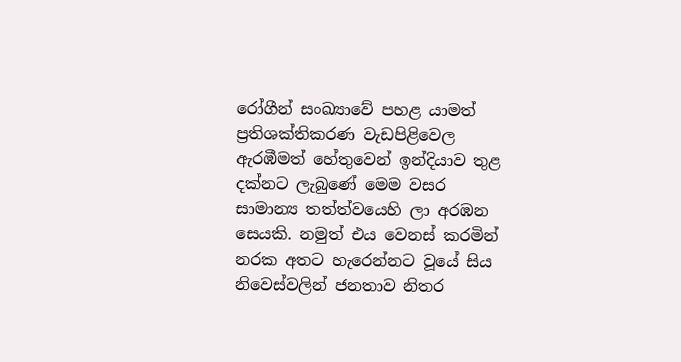රෝගීන් සංඛ්‍යාවේ පහළ යාමත් ප්‍රතිශක්තිකරණ වැඩපිළිවෙල ඇරඹීමත් හේතුවෙන් ඉන්දියාව තුළ දක්නට ලැබුණේ මෙම වසර සාමාන්‍ය තත්ත්වයෙහි ලා අරඹන සෙයකි. නමුත් එය වෙනස් කරමින් නරක අතට හැරෙන්නට වූයේ සිය නිවෙස්වලින් ජනතාව නිතර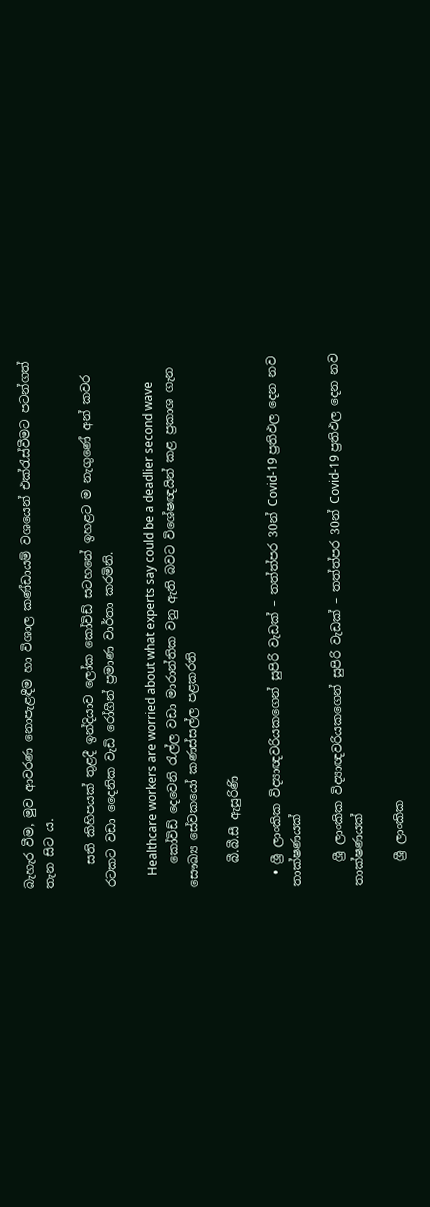බැහැර වීම, මුව ආවරණ නොපැළඳීම හා විශාල කණ්ඩායම් වශයෙන් එක්රැස්වීමට පටන්ගත් තැන සිට ය.

    සති කිහිපයක් තුළදී ඉන්දියාව ලෝක කෝවිඩ් සටහනේ ඉහළට ම නැගුණේ අන් කවර රටකට වඩා දෛනික වැඩි රෝගීන් ප්‍රමාණ වාර්තා කරමිනි.

    Healthcare workers are worried about what experts say could be a deadlier second wave
    කෝවිඩ් දෙවෙනි රැල්ල වඩා මාරාන්තික වනු ඇති බවට විශේෂඥයින් කළ ප්‍රකාශ ගැන සෞඛ්‍ය සේවකයෝ කණස්සල්ල පළකරති

    බී.බී.සී ඇසුරිණි

  • ශ්‍රී ලාංකික විද්‍යාඥවරියකගෙන් සුපිරි වැඩක් – තත්ත්පර 30න් Covid-19 ප්‍රතිඵල දෙන නව තාක්ෂණයක්

    ශ්‍රී ලාංකික විද්‍යාඥවරියකගෙන් සුපිරි වැඩක් – තත්ත්පර 30න් Covid-19 ප්‍රතිඵල දෙන නව තාක්ෂණයක්

    ශ්‍රී ලාංකික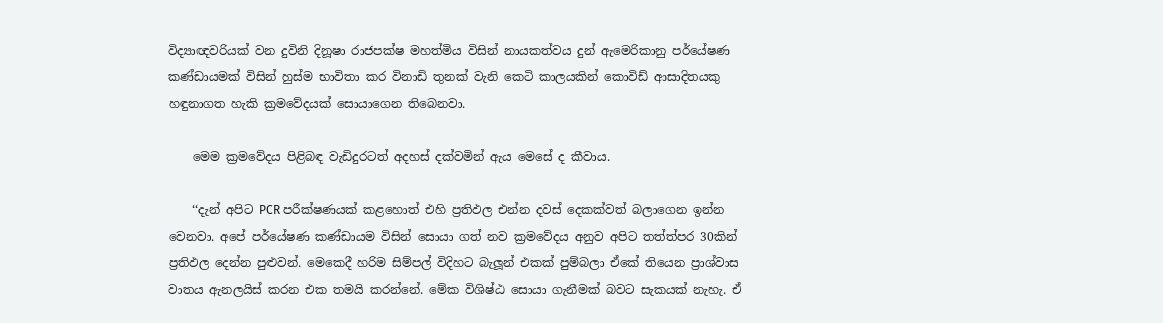විද්‍යාඥවරියක් වන දුවිනි දිනූෂා රාජපක්ෂ මහත්මිය විසින් නායකත්වය දුන් ඇමෙරිකානු පර්යේෂණ කණ්ඩායමක් විසින් හුස්ම භාවිතා කර විනාඩි තුනක් වැනි කෙටි කාලයකින් කොවිඩ් ආසාදිතයකු හඳුනාගත හැකි ක්‍රමවේදයක් සොයාගෙන තිබෙනවා.

    මෙම ක්‍රමවේදය පිළිබඳ වැඩිදුරටත් අදහස් දක්වමින් ඇය මෙසේ ද කීවාය.

    ‘‘දැන් අපිට PCR පරීක්ෂණයක් කළහොත් එහි ප්‍රතිඵල එන්න දවස් දෙකක්වත් බලාගෙන ඉන්න වෙනවා. අපේ පර්යේෂණ කණ්ඩායම විසින් සොයා ගත් නව ක්‍රමවේදය අනුව අපිට තත්ත්පර 30කින් ප්‍රතිඵල දෙන්න පුළුවන්. මෙකෙදී හරිම සිම්පල් විදිහට බැලූන් එකක් පුම්බලා ඒකේ තියෙන ප්‍රාශ්වාස වාතය ඇනලයිස් කරන එක තමයි කරන්නේ. මේක විශිෂ්ඨ සොයා ගැනීමක් බවට සැකයක් නැහැ. ඒ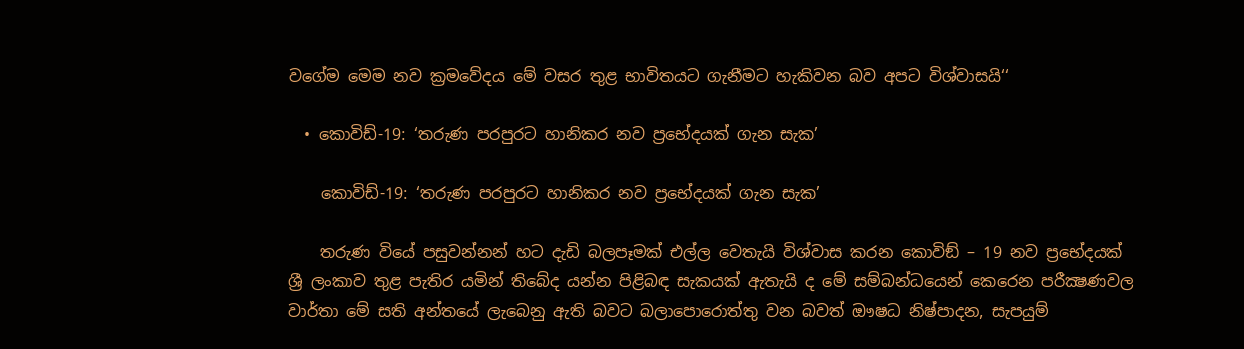වගේම මෙම නව ක්‍රමවේදය මේ වසර තුළ භාවිතයට ගැනීමට හැකිවන බව අපට විශ්වාසයි‘‘

  • කොවිඩ්-19: ‘තරුණ පරපුරට හානිකර නව ප්‍රභේදයක් ගැන සැක’

    කොවිඩ්-19: ‘තරුණ පරපුරට හානිකර නව ප්‍රභේදයක් ගැන සැක’

    තරුණ වියේ පසුවන්නන් හට දැඩි බලපෑමක් එල්ල වෙතැයි විශ්වාස කරන කොවිඞ් – 19 නව ප්‍රභේදයක් ශ්‍රී ලංකාව තුළ පැතිර යමින් තිබේද යන්න පිළිබඳ සැකයක් ඇතැයි ද මේ සම්බන්ධයෙන් කෙරෙන පරීක්‍ෂණවල වාර්තා මේ සති අන්තයේ ලැබෙනු ඇති බවට බලාපොරොත්තු වන බවත් ඖෂධ නිෂ්පාදන, සැපයුම්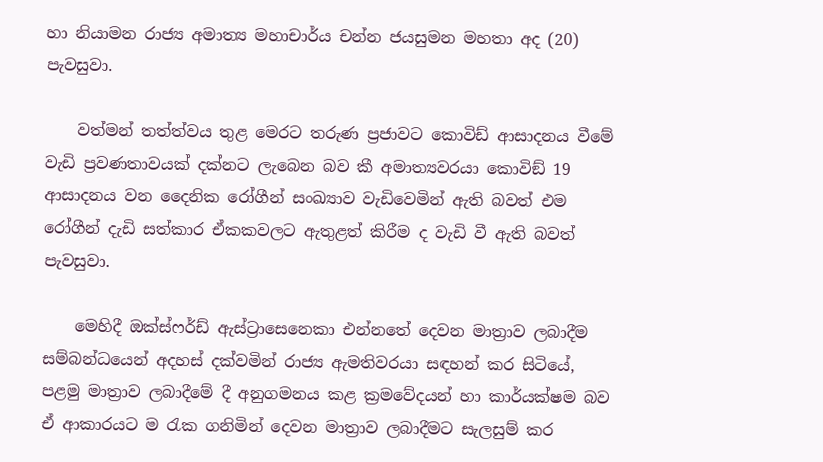හා නියාමන රාජ්‍ය අමාත්‍ය මහාචාර්ය චන්න ජයසුමන මහතා අද (20) පැවසුවා.

    වත්මන් තත්ත්වය තුළ මෙරට තරුණ ප්‍රජාවට කොවිඩ් ආසාදනය වීමේ වැඩි ප්‍රවණතාවයක් දක්නට ලැබෙන බව කී අමාත්‍යවරයා කොවිඞ් 19 ආසාදනය වන දෛනික රෝගීන් සංඛ්‍යාව වැඩිවෙමින් ඇති බවත් එම රෝගීන් දැඩි සත්කාර ඒකකවලට ඇතුළත් කිරීම ද වැඩි වී ඇති බවත් පැවසුවා.

    මෙහිදී ඔක්ස්ෆර්ඩ් ඇස්ට්‍රාසෙනෙකා එන්නතේ දෙවන මාත්‍රාව ලබාදීම සම්බන්ධයෙන් අදහස් දක්වමින් රාජ්‍ය ඇමතිවරයා සඳහන් කර සිටියේ, පළමු මාත්‍රාව ලබාදීමේ දී අනුගමනය කළ ක්‍රමවේදයන් හා කාර්යක්ෂම බව ඒ ආකාරයට ම රැක ගනිමින් දෙවන මාත්‍රාව ලබාදීමට සැලසුම් කර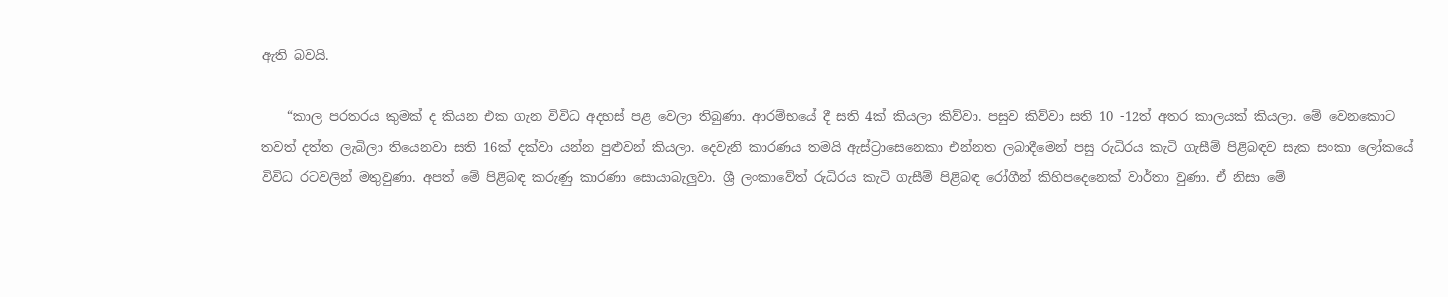ඇති බවයි.

    “කාල පරතරය කුමක් ද කියන එක ගැන විවිධ අදහස් පළ වෙලා තිබුණා. ආරම්භයේ දී සති 4ක් කියලා කිව්වා. පසුව කිව්වා සති 10 -12ත් අතර කාලයක් කියලා. මේ වෙනකොට තවත් දත්ත ලැබිලා තියෙනවා සති 16ක් දක්වා යන්න පුළුවන් කියලා. දෙවැනි කාරණය තමයි ඇස්ට්‍රාසෙනෙකා එන්නත ලබාදීමෙන් පසු රුධිරය කැටි ගැසීම් පිළිබඳව සැක සංකා ලෝකයේ විවිධ රටවලින් මතුවුණා. අපත් මේ පිළිබඳ කරුණු කාරණා සොයාබැලුවා. ශ්‍රී ලංකාවේත් රුධිරය කැටි ගැසීම් පිළිබඳ රෝගීන් කිහිපදෙනෙක් වාර්තා වුණා. ඒ නිසා මේ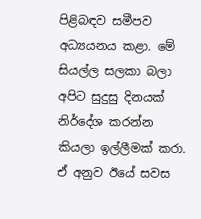පිළිබඳව සමීපව අධ්‍යයනය කළා. මේ සියල්ල සලකා බලා අපිට සුදුසු දිනයක් නිර්දේශ කරන්න කියලා ඉල්ලීමක් කරා. ඒ අනුව ඊයේ සවස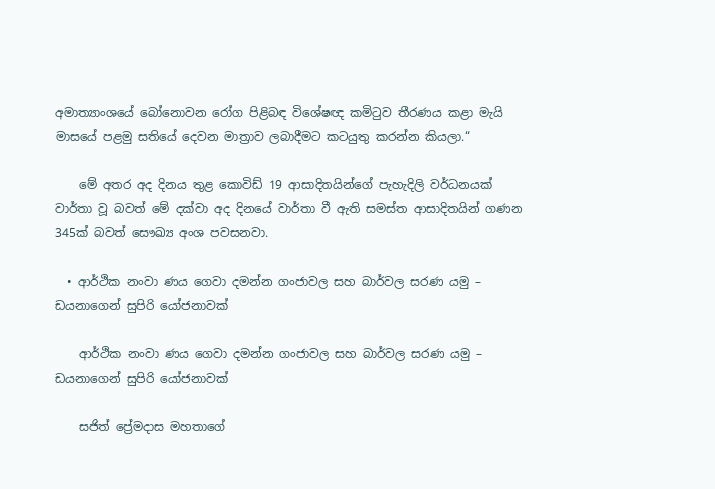අමාත්‍යාංශයේ බෝනොවන රෝග පිළිබඳ විශේෂඥ කමිටුව තීරණය කළා මැයි මාසයේ පළමු සතියේ දෙවන මාත්‍රාව ලබාදීමට කටයුතු කරන්න කියලා.“

    මේ අතර අද දිනය තුළ කොවිඩ් 19 ආසාදිතයින්ගේ පැහැදිලි වර්ධනයක් වාර්තා වූ බවත් මේ දක්වා අද දිනයේ වාර්තා වී ඇති සමස්ත ආසාදිතයින් ගණන 345ක් බවත් සෞඛ්‍ය අංශ පවසනවා.

  • ආර්ථික නංවා ණය ගෙවා දමන්න ගංජාවල සහ බාර්වල සරණ යමු – ඩයනාගෙන් සුපිරි යෝජනාවක්

    ආර්ථික නංවා ණය ගෙවා දමන්න ගංජාවල සහ බාර්වල සරණ යමු – ඩයනාගෙන් සුපිරි යෝජනාවක්

    සජිත් ප්‍රේමදාස මහතාගේ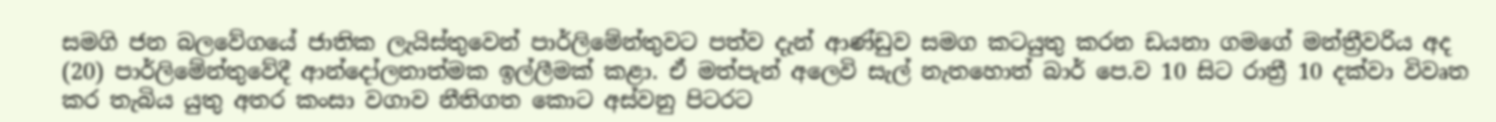සමගි ජන බලවේගයේ ජාතික ලැයිස්තුවෙන් පාර්ලිමේන්තුවට පත්ව දැන් ආණ්ඩුව සමග කටයුතු කරන ඩයනා ගමගේ මන්ත්‍රීවරිය අද (20) පාර්ලිමේන්තුවේදී ආන්දෝලනාත්මක ඉල්ලීමක් කළා. ඒ මත්පැන් අලෙවි සැල් නැතහොත් බාර් පෙ.ව 10 සිට රාත්‍රී 10 දක්වා විවෘත කර තැබිය යුතු අතර කංසා වගාව නීතිගත කොට අස්වනු පිටරට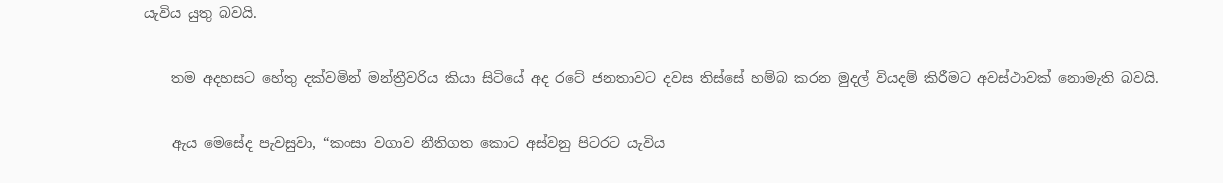යැවිය යුතු බවයි.

    තම අදහසට හේතු දක්වමින් මන්ත්‍රීවරිය කියා සිටියේ අද රටේ ජනතාවට දවස තිස්සේ හම්බ කරන මුදල් වියදම් කිරීමට අවස්ථාවක් නොමැති බවයි.

    ඇය මෙසේද පැවසුවා, “කංසා වගාව නීතිගත කොට අස්වනු පිටරට යැවිය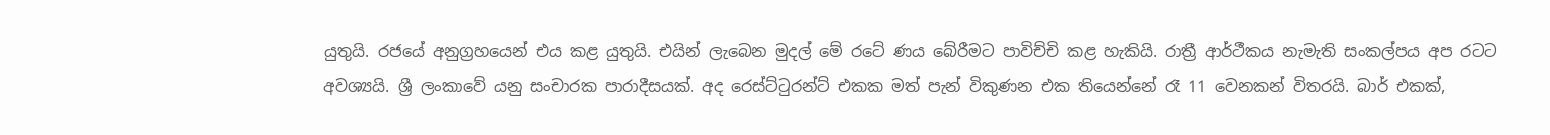යුතුයි. රජයේ අනුග්‍රහයෙන් එය කළ යුතුයි. එයින් ලැබෙන මුදල් මේ රටේ ණය බේරීමට පාවිච්චි කළ හැකියි. රාත්‍රී ආර්ථීකය නැමැති සංකල්පය අප රටට අවශ්‍යයි. ශ්‍රී ලංකාවේ යනු සංචාරක පාරාදීසයක්. අද රෙස්ට්ටුරන්ට් එකක මත් පැන් විකුණන එක තියෙන්නේ රෑ 11 වෙනකන් විතරයි. බාර් එකක්,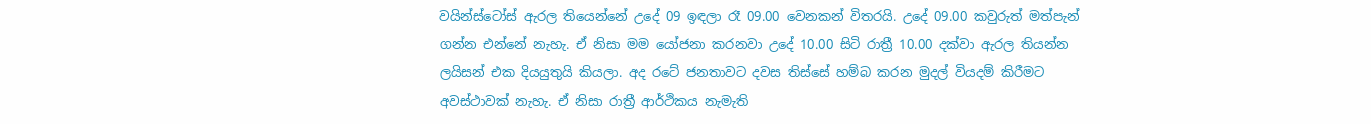වයින්ස්ටෝස් ඇරල තියෙන්නේ උදේ 09 ඉඳලා රෑ 09.00 වෙනකන් විතරයි. උදේ 09.00 කවුරුත් මත්පැන් ගන්න එන්නේ නැහැ. ඒ නිසා මම යෝජනා කරනවා උදේ 10.00 සිටි රාත්‍රී 10.00 දක්වා ඇරල තියන්න ලයිසන් එක දියයුතුයි කියලා. අද රටේ ජනතාවට දවස තිස්සේ හම්බ කරන මුදල් වියදම් කිරීමට අවස්ථාවක් නැහැ. ඒ නිසා රාත්‍රී ආර්ථිකය නැමැති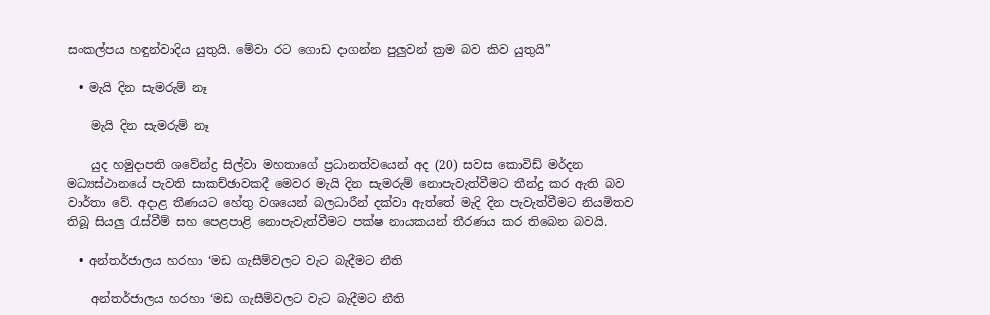සංකල්පය හඳුන්වාදිය යුතුයි. මේවා රට ගොඩ දාගන්න පුලුවන් ක්‍රම බව කිව යුතුයි”

  • මැයි දින සැමරුම් නෑ

    මැයි දින සැමරුම් නෑ

    යුද හමුදාපති ශවේන්ද්‍ර සිල්වා මහතාගේ ප්‍රධානත්වයෙන් අද (20) සවස කොවිඩ් මර්දන මධ්‍යස්ථානයේ පැවති සාකච්ඡාවකදී මෙවර මැයි දින සැමරුම් නොපැවැත්වීමට තීන්දු කර ඇති බව වාර්තා වේ. අදාළ තීණයට හේතු වශයෙන් බලධාරීන් දක්වා ඇත්තේ මැදි දින පැවැත්වීමට නියමිතව තිබූ සියලු රැස්වීම් සහ පෙළපාළි නොපැවැත්වීමට පක්ෂ නායකයන් තීරණය කර තිබෙන බවයි.

  • අන්තර්ජාලය හරහා ‘මඩ ගැසීම්වලට වැට බැදීමට නීති

    අන්තර්ජාලය හරහා ‘මඩ ගැසීම්වලට වැට බැදීමට නීති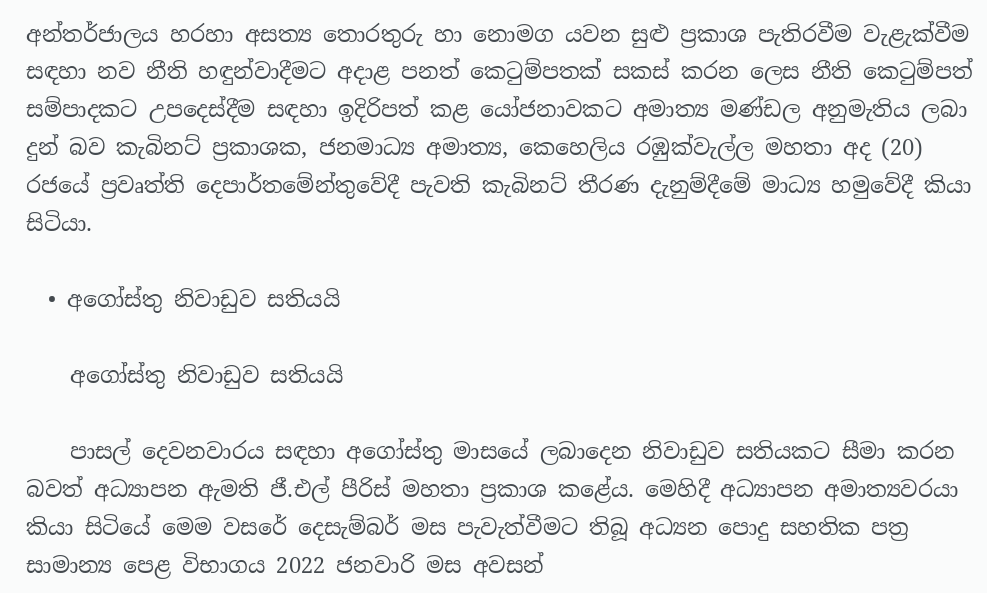අන්තර්ජාලය හරහා අසත්‍ය තොරතුරු හා නොමග යවන සුළු ප්‍රකාශ පැතිරවීම වැළැක්වීම සඳහා නව නීති හඳුන්වාදීමට අදාළ පනත් කෙටුම්පතක් සකස් කරන ලෙස නීති කෙටුම්පත් සම්පාදකට උපදෙස්දීම සඳහා ඉදිරිපත් කළ යෝජනාවකට අමාත්‍ය මණ්ඩල අනුමැතිය ලබා දුන් බව කැබිනට් ප්‍රකාශක, ජනමාධ්‍ය අමාත්‍ය, කෙහෙලිය රඹුක්වැල්ල මහතා අද (20) රජයේ ප්‍රවෘත්ති දෙපාර්තමේන්තුවේදී පැවති කැබිනට් තීරණ දැනුම්දීමේ මාධ්‍ය හමුවේදී කියා සිටියා.

  • අගෝස්තු නිවාඩුව සතියයි

    අගෝස්තු නිවාඩුව සතියයි

    පාසල් දෙවනවාරය සඳහා අගෝස්තු මාසයේ ලබාදෙන නිවාඩුව සතියකට සීමා කරන බවත් අධ්‍යාපන ඇමති ජී.එල් පීරිස් මහතා ප්‍රකාශ කළේය. මෙහිදී අධ්‍යාපන අමාත්‍යවරයා කියා සිටියේ මෙම වසරේ දෙසැම්බර් මස පැවැත්වීමට තිබූ අධ්‍යන පොදු සහතික පත්‍ර සාමාන්‍ය පෙළ විභාගය 2022 ජනවාරි මස අවසන්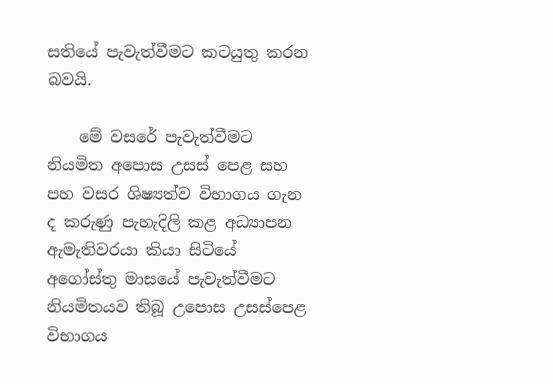සතියේ පැවැත්වීමට කටයුතු කරන බවයි.

    මේ වසරේ පැවැත්වීමට නියමිත අපොස උසස් පෙළ සහ පහ වසර ශිෂ්‍යත්ව විභාගය ගැන ද කරුණු පැහැදිලි කළ අධ්‍යාපන ඇමැතිවරයා කියා සිටියේ අගෝස්තු මාසයේ පැවැත්වීමට නියමිතයව තිබූ උපොස උසස්පෙළ විභාගය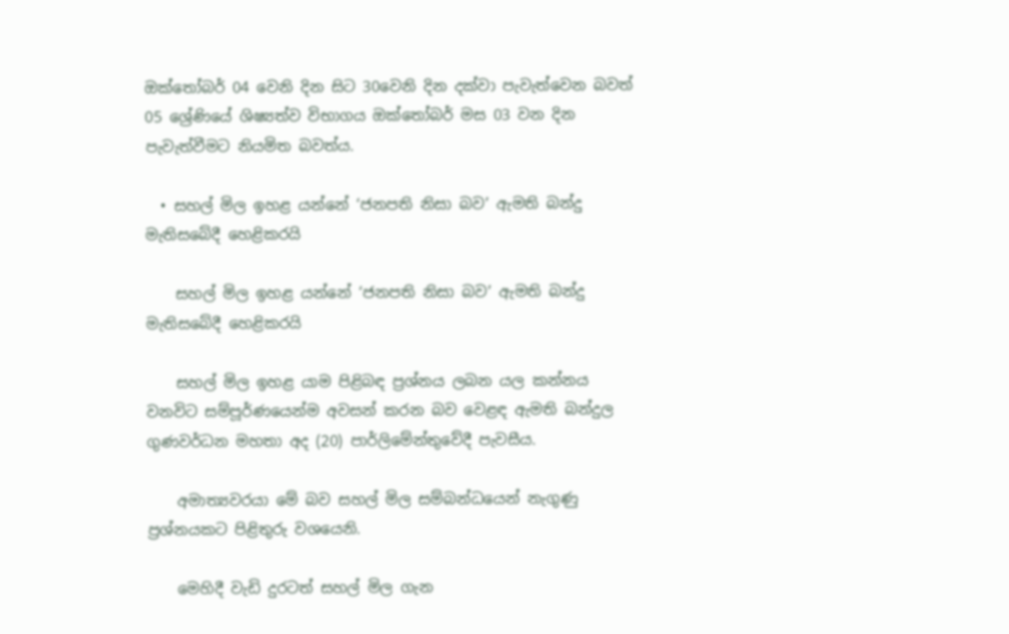ඔක්තෝබර් 04 වෙනි දින සිට 30වෙනි දින දක්වා පැවැත්වෙන බවත් 05 ශ්‍රේණියේ ශිෂ්‍යත්ව විභාගය ඔක්තෝබර් මස 03 වන දින පැවැත්වීමට නියමිත බවත්ය.

  • සහල් මිල ඉහළ යන්නේ ‘ජනපති නිසා බව’ ඇමති බන්දු මැතිසබේදී හෙළිකරයි

    සහල් මිල ඉහළ යන්නේ ‘ජනපති නිසා බව’ ඇමති බන්දු මැතිසබේදී හෙළිකරයි

    සහල් මිල ඉහළ යාම පිළිබඳ ප්‍රශ්නය ලබන යල කන්නය වනවිට සම්පූර්ණයෙන්ම අවසන් කරන බව වෙළඳ ඇමති බන්දුල ගුණවර්ධන මහතා අද (20) පාර්ලිමේන්තුවේදී පැවසීය.

    අමාත්‍යවරයා මේ බව සහල් මිල සම්බන්ධයෙන් නැගුණු ප්‍රශ්නයකට පිළිතුරු වශයෙනි.

    මෙහිදී වැඩි දුරටත් සහල් මිල ගැන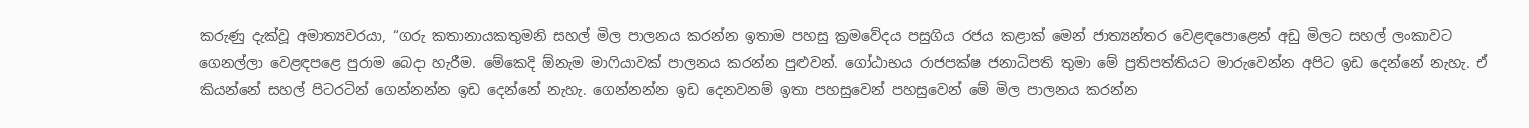කරුණු දැක්වූ අමාත්‍යවරයා, “ගරු කතානායකතුමනි සහල් මිල පාලනය කරන්න ඉතාම පහසු ක්‍රමවේදය පසුගිය රජය කළාක් මෙන් ජාත්‍යන්තර වෙළඳපොළෙන් අඩු මිලට සහල් ලංකාවට ගෙනල්ලා වෙළඳපළෙ පුරාම බෙදා හැරීම. මේකෙදි ඕනැම මාෆියාවක් පාලනය කරන්න පුළුවන්. ගෝඨාභය රාජපක්ෂ ජනාධිපති තුමා මේ ප්‍රතිපත්තියට මාරුවෙන්න අපිට ඉඩ දෙන්නේ නැහැ. ඒ කියන්නේ සහල් පිටරටින් ගෙන්නන්න ඉඩ දෙන්නේ නැහැ. ගෙන්නන්න ඉඩ දෙනවනම් ඉතා පහසුවෙන් පහසුවෙන් මේ මිල පාලනය කරන්න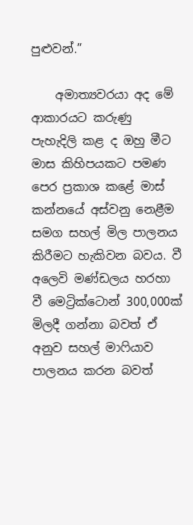පුළුවන්.”

    අමාත්‍යවරයා අද මේ ආකාරයට කරුණු පැහැදිලි කළ ද ඔහු මීට මාස කිහිපයකට පමණ පෙර ප්‍රකාශ කළේ මාස් කන්නයේ අස්වනු නෙළීම සමග සහල් මිල පාලනය කිරීමට හැකිවන බවය. වී අලෙවි මණ්ඩලය හරහා වී මෙට්‍රික්ටොන් 300,000ක් මිලදී ගන්නා බවත් ඒ අනුව සහල් මාෆියාව පාලනය කරන බවත්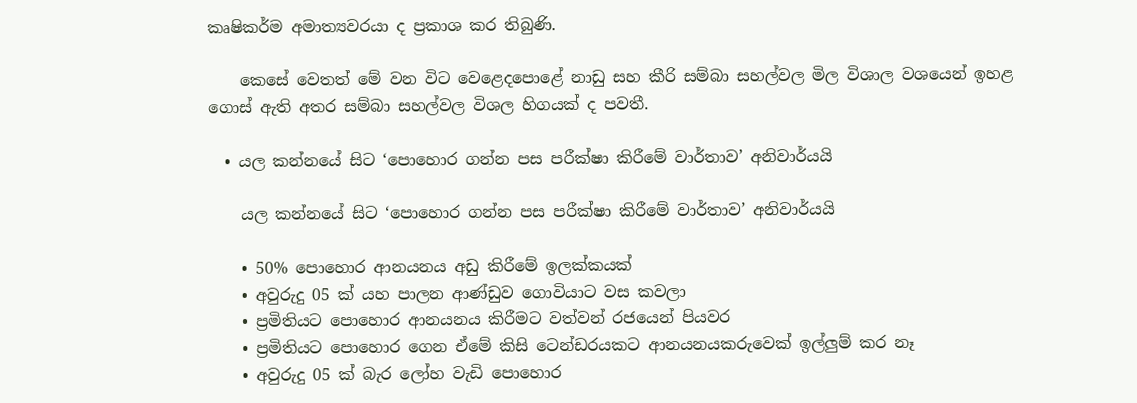කෘෂිකර්ම අමාත්‍යවරයා ද ප්‍රකාශ කර තිබුණි.

    කෙසේ වෙතත් මේ වන විට වෙළෙදපොළේ නාඩු සහ කීරි සම්බා සහල්වල මිල විශාල වශයෙන් ඉහළ ගොස් ඇති අතර සම්බා සහල්වල විශල හිගයක් ද පවතී.

  • යල කන්නයේ සිට ‘පොහොර ගන්න පස පරීක්ෂා කිරීමේ වාර්තාව’ අනිවාර්යයි

    යල කන්නයේ සිට ‘පොහොර ගන්න පස පරීක්ෂා කිරීමේ වාර්තාව’ අනිවාර්යයි

    • 50% පොහොර ආනයනය අඩු කිරීමේ ඉලක්කයක්
    • අවුරුදු 05 ක් යහ පාලන ආණ්ඩුව ගොවියාට වස කවලා
    • ප්‍රමිතියට පොහොර ආනයනය කිරීමට වත්වන් රජයෙන් පියවර
    • ප්‍රමිතියට පොහොර ගෙන ඒමේ කිසි ටෙන්ඩරයකට ආනයනයකරුවෙක් ඉල්ලුම් කර නෑ
    • අවුරුදු 05 ක් බැර ලෝහ වැඩි පොහොර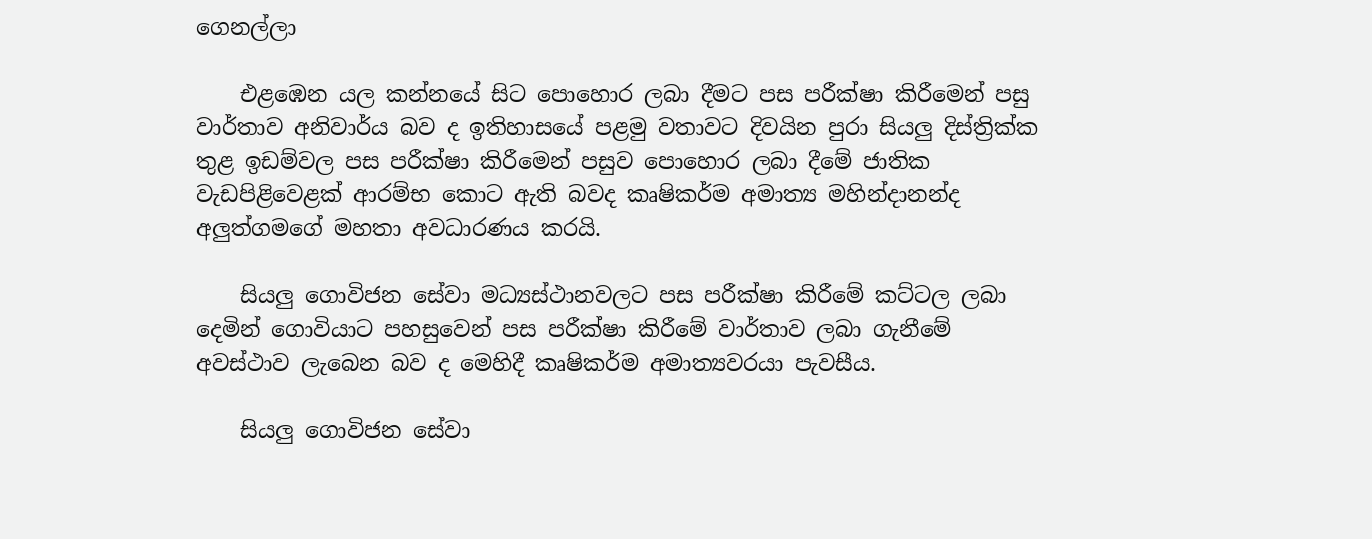ගෙනල්ලා

    එළඹෙන යල කන්නයේ සිට පොහොර ලබා දීමට පස පරීක්ෂා කිරීමෙන් පසු වාර්තාව අනිවාර්ය බව ද ඉතිහාසයේ පළමු වතාවට දිවයින පුරා සියලු දිස්ත්‍රික්ක තුළ ඉඩම්වල පස පරීක්ෂා කිරීමෙන් පසුව පොහොර ලබා දීමේ ජාතික වැඩපිළිවෙළක් ආරම්භ කොට ඇති බවද කෘෂිකර්ම අමාත්‍ය මහින්දානන්ද අලුත්ගමගේ මහතා අවධාරණය කරයි.

    සියලු ගොවිජන සේවා මධ්‍යස්ථානවලට පස පරීක්ෂා කිරීමේ කට්ටල ලබා දෙමින් ගොවියාට පහසුවෙන් පස පරීක්ෂා කිරීමේ වාර්තාව ලබා ගැනීමේ අවස්ථාව ලැබෙන බව ද මෙහිදී කෘෂිකර්ම අමාත්‍යවරයා පැවසීය.

    සියලු ගොවිජන සේවා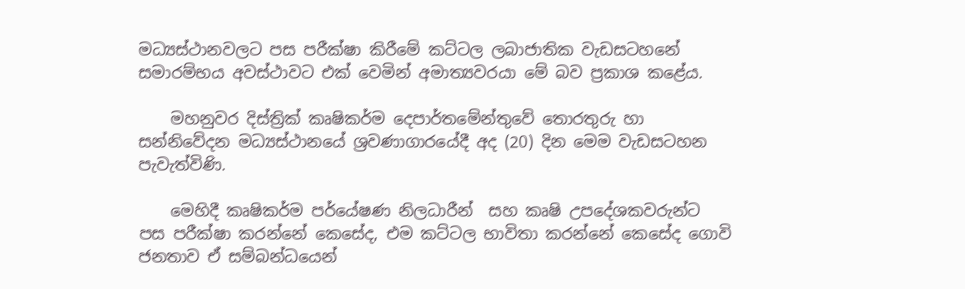මධ්‍යස්ථානවලට පස පරීක්ෂා කිරීමේ කට්ටල ලබාජාතික වැඩසටහනේ සමාරම්භය අවස්ථාවට එක් වෙමින් අමාත්‍යවරයා මේ බව ප්‍රකාශ කළේය.

    මහනුවර දිස්ත්‍රික් කෘෂිකර්ම දෙපාර්තමේන්තුවේ තොරතුරු හා සන්නිවේදන මධ්‍යස්ථානයේ ශ්‍රවණාගාරයේදී අද (20) දින මෙම වැඩසටහන පැවැත්විණි.

    මෙහිදී කෘෂිකර්ම පර්යේෂණ නිලධාරීන්  සහ කෘෂි උපදේශකවරුන්ට පස පරීක්ෂා කරන්නේ කෙසේද, එම කට්ටල භාවිතා කරන්නේ කෙසේද ගොවි ජනතාව ඒ සම්බන්ධයෙන්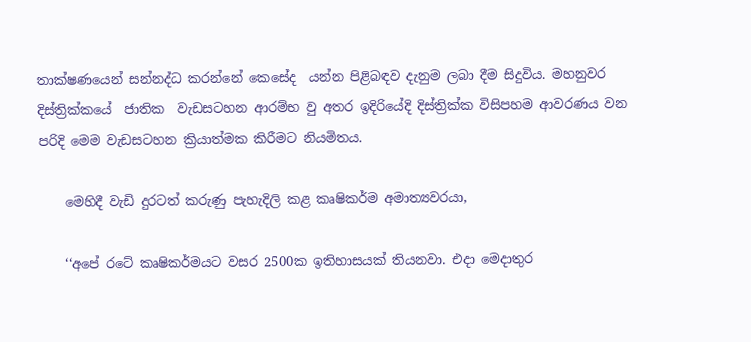තාක්ෂණයෙන් සන්නද්ධ කරන්නේ කෙසේද  යන්න පිළිබඳව දැනුම ලබා දීම සිදුවිය. මහනුවර දිස්ත්‍රික්කයේ  ජාතික  වැඩසටහන ආරම්භ වු අතර ඉදිරියේදි දිස්ත්‍රික්ක විසිපහම ආවරණය වන පරිදි මෙම වැඩසටහන ක්‍රියාත්මක කිරීමට නියමිතය.

    මෙහිදී වැඩි දුරටත් කරුණු පැහැදිලි කළ කෘෂිකර්ම අමාත්‍යවරයා,

    ‘‘අපේ රටේ කෘෂිකර්මයට වසර 2500ක ඉතිහාසයක් තියනවා. එදා මෙදාතුර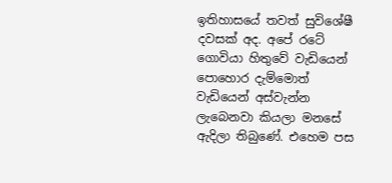ඉතිහාසයේ තවත් සුවිශේෂී දවසක් අද. අපේ රටේ ගොවියා හිතුවේ වැඩියෙන් පොහොර දැම්මොත් වැඩියෙන් අස්වැන්න ලැබෙනවා කියලා මනසේ ඇදිලා තිබුණේ. එහෙම පස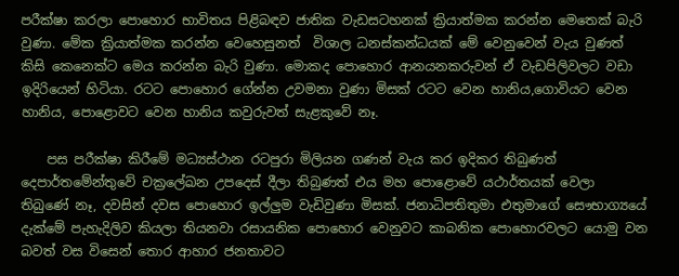පරීක්ෂා කරලා පොහොර භාවිතය පිළිබඳව ජාතික වැඩසටහනක් ක්‍රියාත්මක කරන්න මෙතෙක් බැරි වුණා. මේක ක්‍රියාත්මක කරන්න වෙහෙසුනත්  විශාල ධනස්කන්ධයක් මේ වෙනුවෙන් වැය වුණත් කිසි කෙනෙක්ට මෙය කරන්න බැරි වුණා. මොකද පොහොර ආනයනකරුවන් ඒ වැඩපිලිවලට වඩා ඉදිරියෙන් හිටියා. රටට පොහොර ගේන්න උවමනා වුණා මිසක් රටට වෙන හානිය,ගොවියට වෙන හානිය, පොළොවට වෙන හානිය කවුරුවත් සැළකුවේ නෑ.

    පස පරීක්ෂා කිරීමේ මධ්‍යස්ථාන රටපුරා මිලියන ගණන් වැය කර ඉදිකර තිබුණත් දෙපාර්තමේන්තුවේ චක්‍රලේඛන උපදෙස් දීලා තිබුණත් එය මහ පොළොවේ යථාර්තයක් වෙලා තිබුණේ නෑ, දවසින් දවස පොහොර ඉල්ලුම වැඩිවුණා මිසක්. ජනාධිපතිතුමා එතුමාගේ සෞභාග්‍යයේ දැක්මේ පැහැදිලිව කියලා තියනවා රසායනික පොහොර වෙනුවට කාබනික පොහොරවලට යොමු වන බවත් වස විසෙන් තොර ආහාර ජනතාවට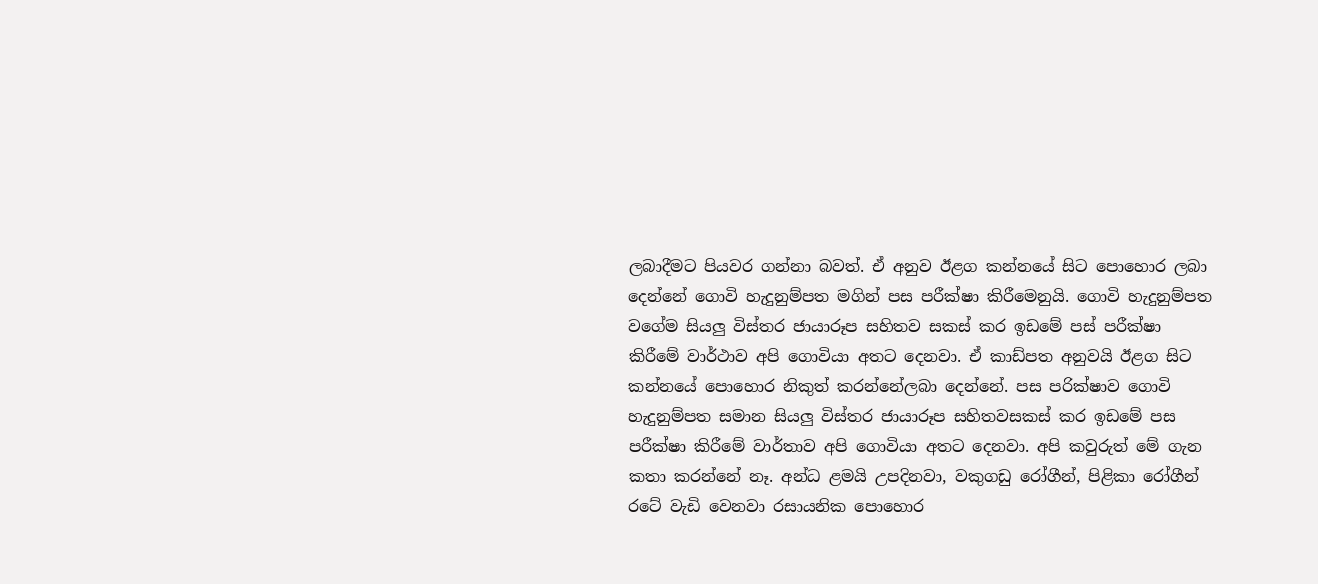ලබාදීමට පියවර ගන්නා බවත්. ඒ අනුව ඊළග කන්නයේ සිට පොහොර ලබා දෙන්නේ ගොවි හැදුනුම්පත මගින් පස පරීක්ෂා කිරීමෙනුයි. ගොවි හැදුනුම්පත වගේම සියලු විස්තර ජායාරූප සහිතව සකස් කර ඉඩමේ පස් පරීක්ෂා කිරීමේ වාර්ථාව අපි ගොවියා අතට දෙනවා. ඒ කාඩ්පත අනුවයි ඊළග සිට කන්නයේ පොහොර නිකුත් කරන්නේලබා දෙන්නේ. පස පරික්ෂාව ගොවි හැදුනුම්පත සමාන සියලු විස්තර ජායාරූප සහිතවසකස් කර ඉඩමේ පස පරීක්ෂා කිරීමේ වාර්තාව අපි ගොවියා අතට දෙනවා. අපි කවුරුත් මේ ගැන කතා කරන්නේ නෑ. අන්ධ ළමයි උපදිනවා, වකුගඩු රෝගීන්, පිළිකා රෝගීන් රටේ වැඩි වෙනවා රසායනික පොහොර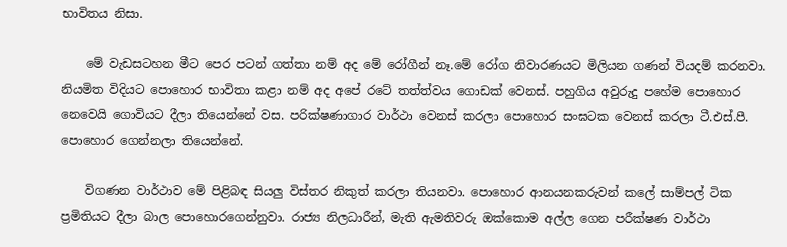භාවිතය නිසා.

    මේ වැඩසටහන මීට පෙර පටන් ගත්තා නම් අද මේ රෝගීන් නෑ.මේ රෝග නිවාරණයට මිලියන ගණන් වියදම් කරනවා. නියමිත විදියට පොහොර භාවිතා කළා නම් අද අපේ රටේ තත්ත්වය ගොඩක් වෙනස්. පහුගිය අවුරුදු පහේම පොහොර නෙවෙයි ගොවියට දීලා තියෙන්නේ වස. පරික්ෂණාගාර වාර්ථා වෙනස් කරලා පොහොර සංඝටක වෙනස් කරලා ටී.එස්.පී. පොහොර ගෙන්නලා තියෙන්නේ.

    විගණන වාර්ථාව මේ පිළිබඳ සියලු විස්තර නිකුත් කරලා තියනවා. පොහොර ආනයනකරුවන් කලේ සාම්පල් ටික ප්‍රමිතියට දීලා බාල පොහොරගෙන්නුවා. රාජ්‍ය නිලධාරීන්, මැති ඇමතිවරු ඔක්කොම අල්ල ගෙන පරීක්ෂණ වාර්ථා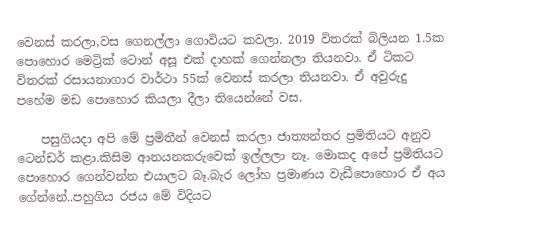වෙනස් කරලා,වස ගෙනල්ලා ගොවියට කවලා. 2019 විතරක් බිලියන 1.5ක පොහොර මෙට්‍රික් ටොන් අසූ එක් දාහක් ගෙන්නලා තියනවා. ඒ ටිකට විතරක් රසායනාගාර වාර්ථා 55ක් වෙනස් කරලා තියනවා. ඒ අවුරුදු පහේම මඩ පොහොර කියලා දීලා තියෙන්නේ වස.

    පසුගියදා අපි මේ ප්‍රමිතීන් වෙනස් කරලා ජාත්‍යන්තර ප්‍රමිතියට අනුව ටෙන්ඩර් කළා.කිසිම ආනයනකරුවෙක් ඉල්ලලා නෑ. මොකද අපේ ප්‍රමිතියට පොහොර ගෙන්වන්න එයාලට බෑ.බැර ලෝහ ප්‍රමාණය වැඩීපොහොර ඒ අය ගේන්නේ..පහුගිය රජය මේ විදියට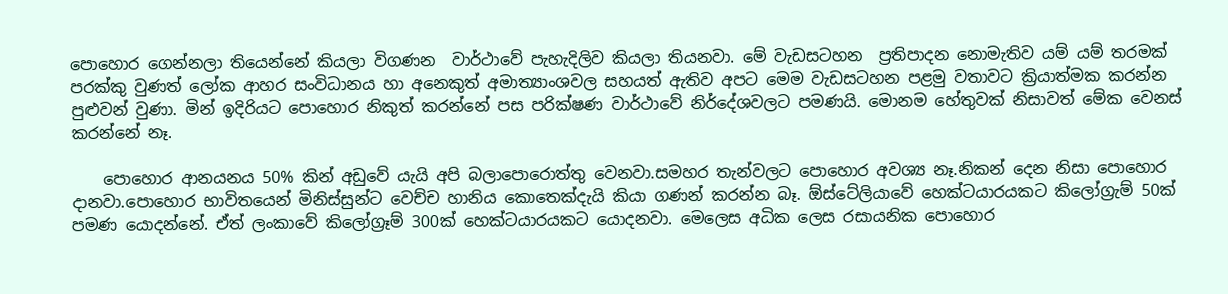පොහොර ගෙන්නලා තියෙන්නේ කියලා විගණන  වාර්ථාවේ පැහැදිලිව කියලා තියනවා. මේ වැඩසටහන  ප්‍රතිපාදන නොමැතිව යම් යම් තරමක් පරක්කු වුණත් ලෝක ආහර සංවිධානය හා අනෙකුත් අමාත්‍යාංශවල සහයත් ඇතිව අපට මෙම වැඩසටහන පළමු වතාවට ක්‍රියාත්මක කරන්න පුළුවන් වුණා. මින් ඉදිරියට පොහොර නිකුත් කරන්නේ පස පරික්ෂණ වාර්ථාවේ නිර්දේශවලට පමණයි. මොනම හේතුවක් නිසාවත් මේක වෙනස් කරන්නේ නෑ.

    පොහොර ආනයනය 50% කින් අඩුවේ යැයි අපි බලාපොරොත්තු වෙනවා.සමහර තැන්වලට පොහොර අවශ්‍ය නෑ.නිකන් දෙන නිසා පොහොර දානවා.පොහොර භාවිතයෙන් මිනිස්සුන්ට වෙච්ච හානිය කොතෙක්දැයි කියා ගණන් කරන්න බෑ. ඕස්ටේලියාවේ හෙක්ටයාරයකට කිලෝග්‍රැම් 50ක් පමණ යොදන්නේ. ඒත් ලංකාවේ කිලෝග්‍රෑම් 300ක් හෙක්ටයාරයකට යොදනවා. මෙලෙස අධික ලෙස රසායනික පොහොර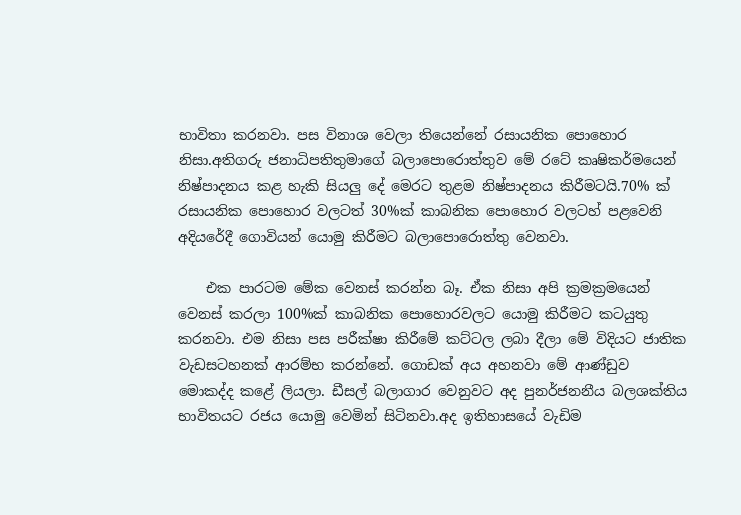භාවිතා කරනවා. පස විනාශ වෙලා තියෙන්නේ රසායනික පොහොර නිසා.අතිගරු ජනාධිපතිතුමාගේ බලාපොරොත්තුව මේ රටේ කෘෂිකර්මයෙන් නිෂ්පාදනය කළ හැකි සියලු දේ මෙරට තුළම නිෂ්පාදනය කිරීමටයි.70% ක් රසායනික පොහොර වලටත් 30%ක් කාබනික පොහොර වලටහ් පළවෙනි අදියරේදී ගොවියන් යොමු කිරීමට බලාපොරොත්තු වෙනවා.

    එක පාරටම මේක වෙනස් කරන්න බෑ. ඒක නිසා අපි ක්‍රමක්‍රමයෙන් වෙනස් කරලා 100%ක් කාබනික පොහොරවලට යොමු කිරීමට කටයුතු කරනවා. එම නිසා පස පරීක්ෂා කිරීමේ කට්ටල ලබා දීලා මේ විදියට ජාතික වැඩසටහනක් ආරම්භ කරන්නේ. ගොඩක් අය අහනවා මේ ආණ්ඩුව මොකද්ද කළේ ලියලා. ඩීසල් බලාගාර වෙනුවට අද පුනර්ජනනීය බලශක්තිය භාවිතයට රජය යොමු වෙමින් සිටිනවා.අද ඉතිහාසයේ වැඩිම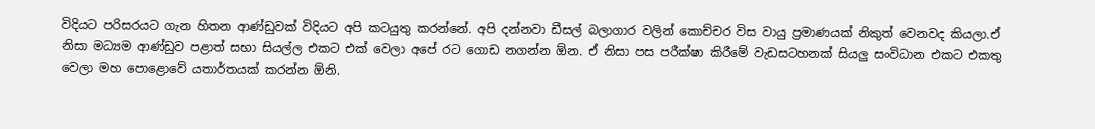විදියට පරිසරයට ගැන හිතන ආණ්ඩුවක් විදියට අපි කටයුතු කරන්නේ. අපි දන්නවා ඩීසල් බලාගාර වලින් කොච්චර විස වායු ප්‍රමාණයක් නිකුත් වෙනවද කියලා.ඒ නිසා මධ්‍යම ආණ්ඩුව පළාත් සභා සියල්ල එකට එක් වෙලා අපේ රට ගොඩ නගන්න ඕන. ඒ නිසා පස පරීක්ෂා කිරීමේ වැඩසටහනක් සියලු සංවිධාන එකට එකතු වෙලා මහ පොළොවේ යතාර්තයක් කරන්න ඕනි.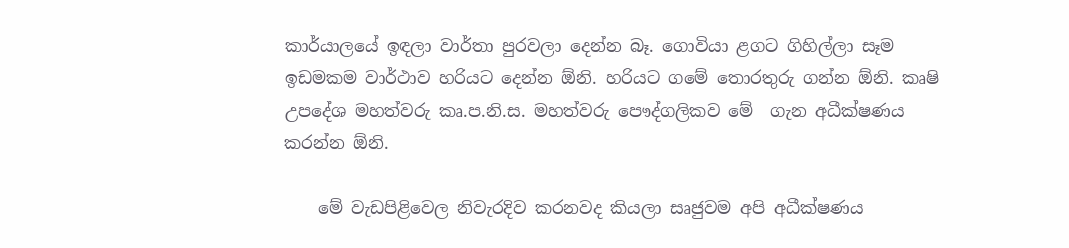කාර්යාලයේ ඉඳලා වාර්තා පුරවලා දෙන්න බෑ. ගොවියා ළගට ගිහිල්ලා සෑම ඉඩමකම වාර්ථාව හරියට දෙන්න ඕනි. හරියට ගමේ තොරතුරු ගන්න ඕනි. කෘෂි උපදේශ මහත්වරු කෘ.ප.නි.ස. මහත්වරු පෞද්ගලිකව මේ  ගැන අධීක්ෂණය කරන්න ඕනි.

    මේ වැඩපිළිවෙල නිවැරදිව කරනවද කියලා සෘජුවම අපි අධීක්ෂණය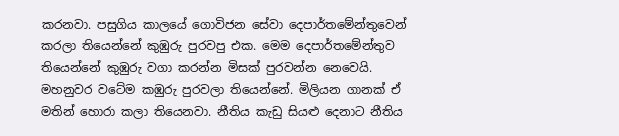කරනවා. පසුගිය කාලයේ ගොවිජන සේවා දෙපාර්තමේන්තුවෙන් කරලා තියෙන්නේ කුඹුරු පුරවපු එක. මෙම දෙපාර්තමේන්තුව තියෙන්නේ කුඹුරු වගා කරන්න මිසක් පුරවන්න නෙවෙයි. මහනුවර වටේම කඹුරු පුරවලා තියෙන්නේ. මිලියන ගානක් ඒ මතින් හොරා කලා තියෙනවා. නීතිය කැඩු සියළු දෙනාට නීතිය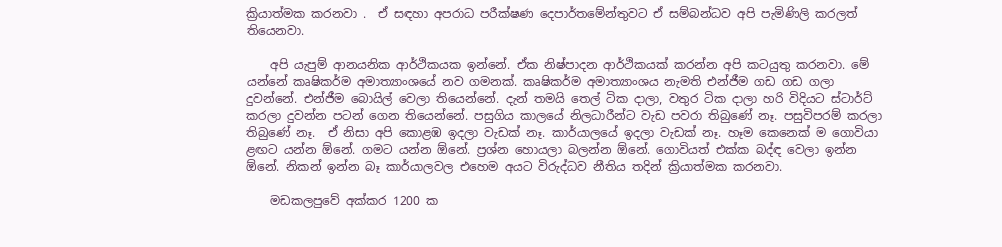ක්‍රියාත්මක කරනවා .  ඒ සඳහා අපරාධ පරීක්ෂණ දෙපාර්තමේන්තුවට ඒ සම්බන්ධව අපි පැමිණිලි කරලත් තියෙනවා.

    අපි යැපුම් ආනයනික ආර්ථිකයක ඉන්නේ. ඒක නිෂ්පාදන ආර්ථිකයක් කරන්න අපි කටයුතු කරනවා. මේ යන්නේ කෘෂිකර්ම අමාත්‍යාංශයේ නව ගමනක්. කෘෂිකර්ම අමාත්‍යාංශය නැමති එන්ජීම ගඩ ගඩ ගලා දුවන්නේ. එන්ජීම බොයිල් වෙලා තියෙන්නේ. දැන් තමයි තෙල් ටික දාලා, වතුර ටික දාලා හරි විදියට ස්ටාර්ට් කරලා දුවන්න පටන් ගෙන තියෙන්නේ. පසුගිය කාලයේ නිලධාරීන්ට වැඩ පවරා තිබුණේ නෑ. පසුවිපරම් කරලා තිබුණේ නෑ.  ඒ නිසා අපි කොළඹ ඉදලා වැඩක් නෑ. කාර්යාලයේ ඉදලා වැඩක් නෑ. හෑම කෙනෙක් ම ගොවියා ළඟට යන්න ඕනේ. ගමට යන්න ඕනේ. ප්‍රශ්න හොයලා බලන්න ඕනේ. ගොවියත් එක්ක බද්ඳ වෙලා ඉන්න ඕනේ. නිකන් ඉන්න බෑ කාර්යාලවල එහෙම අයට විරුද්ධව නීතිය තදින් ක්‍රියාත්මක කරනවා.

    මඩකලපුවේ අක්කර 1200 ක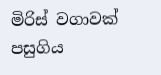මිරිස් වගාවක් පසුගිය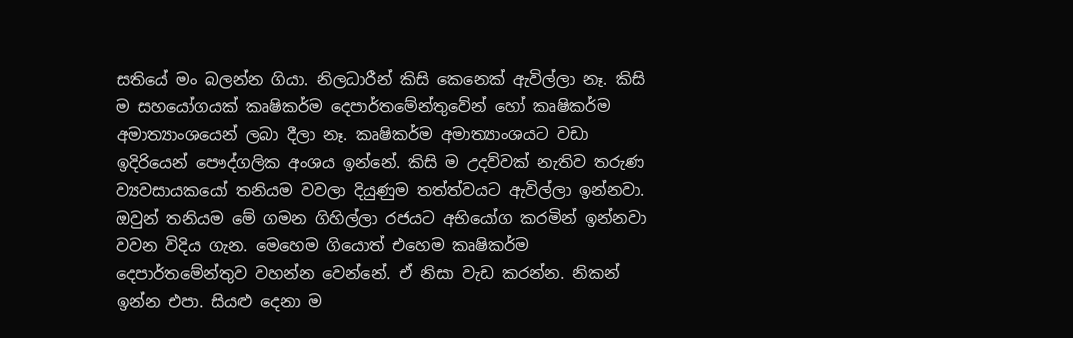සතියේ මං බලන්න ගියා. නිලධාරීන් කිසි කෙනෙක් ඇවිල්ලා නෑ. කිසි ම සහයෝගයක් කෘෂිකර්ම දෙපාර්තමේන්තුවේන් හෝ කෘෂිකර්ම අමාත්‍යාංශයෙන් ලබා දීලා නෑ. කෘෂිකර්ම අමාත්‍යාංශයට වඩා ඉදිරියෙන් පෞද්ගලික අංශය ඉන්නේ. කිසි ම උදව්වක් නැතිව තරුණ ව්‍යවසායකයෝ තනියම වවලා දියුණුම තත්ත්වයට ඇවිල්ලා ඉන්නවා. ඔවුන් තනියම මේ ගමන ගිහිල්ලා රජයට අභියෝග කරමින් ඉන්නවා වවන විදිය ගැන. මෙහෙම ගියොත් එහෙම කෘෂිකර්ම දෙපාර්තමේන්තුව වහන්න වෙන්නේ. ඒ නිසා වැඩ කරන්න. නිකන් ඉන්න එපා. සියළු දෙනා ම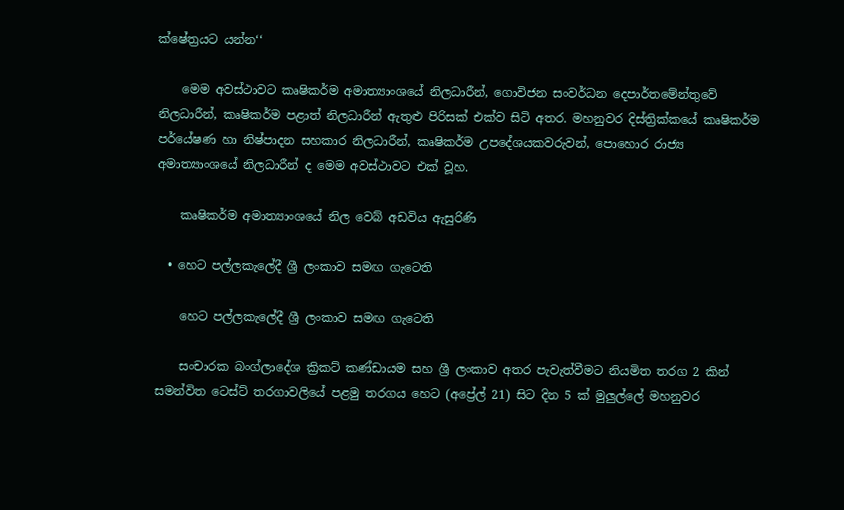ක්ෂේත්‍රයට යන්න‘‘

    මෙම අවස්ථාවට කෘෂිකර්ම අමාත්‍යාංශයේ නිලධාරීන්, ගොවිජන සංවර්ධන දෙපාර්තමේන්තුවේ නිලධාරීන්, කෘෂිකර්ම පළාත් නිලධාරීන් ඇතුළු පිරිසක් එක්ව සිටි අතර. මහනුවර දිස්ත්‍රික්කයේ කෘෂිකර්ම පර්යේෂණ හා නිෂ්පාදන සහකාර නිලධාරීන්, කෘෂිකර්ම උපදේශයකවරුවන්, පොහොර රාජ්‍ය අමාත්‍යාංශයේ නිලධාරීන් ද මෙම අවස්ථාවට එක් වූහ.

    කෘෂිකර්ම අමාත්‍යාංශයේ නිල වෙබ් අඩවිය ඇසුරිණි

  • හෙට පල්ලකැලේදී ශ්‍රී ලංකාව සමඟ ගැටෙති

    හෙට පල්ලකැලේදී ශ්‍රී ලංකාව සමඟ ගැටෙති

    සංචාරක බංග්ලාදේශ ක්‍රිකට් කණ්ඩායම සහ ශ්‍රී ලංකාව අතර පැවැත්වීමට නියමිත තරග 2 කින් සමන්විත ටෙස්ට් තරගාවලියේ පළමු තරගය හෙට (අප්‍රේල් 21) සිට දින 5 ක් මුලුල්ලේ මහනුවර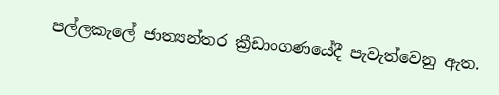පල්ලකැලේ ජාත්‍යන්තර ක්‍රීඩාංගණයේදී පැවැත්වෙනු ඇත.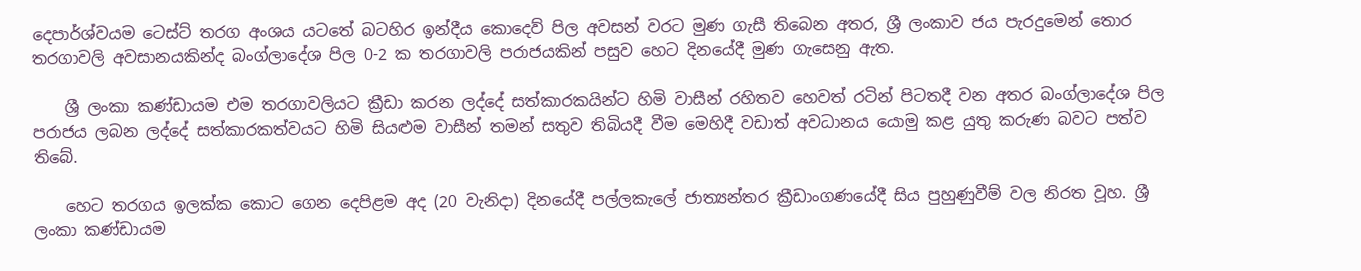දෙපාර්ශ්වයම ටෙස්ට් තරග අංශය යටතේ බටහිර ඉන්දීය කොදෙව් පිල අවසන් වරට මුණ ගැසී තිබෙන අතර, ශ්‍රී ලංකාව ජය පැරදුමෙන් තොර තරගාවලි අවසානයකින්ද බංග්ලාදේශ පිල 0-2 ක තරගාවලි පරාජයකින් පසුව හෙට දිනයේදී මුණ ගැසෙනු ඇත.

    ශ්‍රී ලංකා කණ්ඩායම එම තරගාවලියට ක්‍රීඩා කරන ලද්දේ සත්කාරකයින්ට හිමි වාසීන් රහිතව හෙවත් රටින් පිටතදී වන අතර බංග්ලාදේශ පිල පරාජය ලබන ලද්දේ සත්කාරකත්වයට හිමි සියළුම වාසීන් තමන් සතුව තිබියදී වීම මෙහිදී වඩාත් අවධානය යොමු කළ යුතු කරුණ බවට පත්ව තිබේ.

    හෙට තරගය ඉලක්ක කොට ගෙන දෙපිළම අද (20 වැනිදා) දිනයේදී පල්ලකැලේ ජාත්‍යන්තර ක්‍රීඩාංගණයේදී සිය පුහුණුවීම් වල නිරත වූහ. ශ්‍රී ලංකා කණ්ඩායම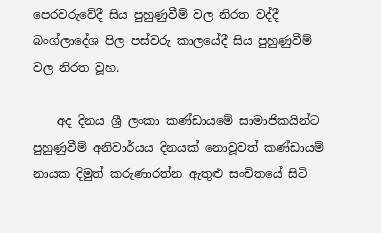පෙරවරුවේදී සිය පුහුණුවීම් වල නිරත වද්දී බංග්ලාදේශ පිල පස්වරු කාලයේදී සිය පුහුණුවීම් වල නිරත වූහ.

    අද දිනය ශ්‍රී ලංකා කණ්ඩායමේ සාමාජිකයින්ට පුහුණුවීම් අනිවාර්යය දිනයක් නොවූවත් කණ්ඩායම් නායක දිමුත් කරුණාරත්න ඇතුළු සංචිතයේ සිටි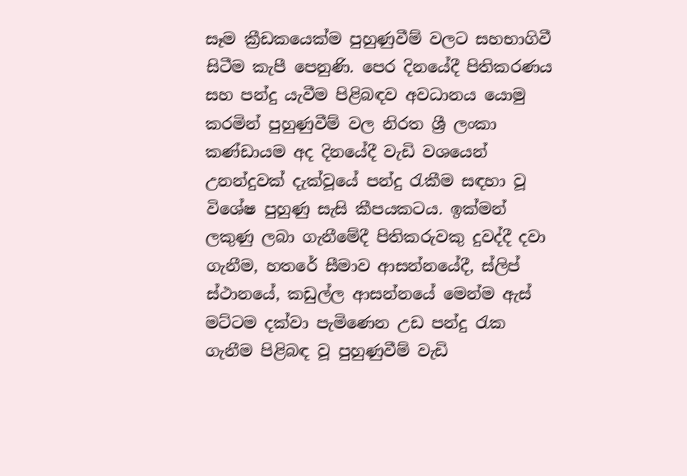සෑම ක්‍රීඩකයෙක්ම පුහුණුවීම් වලට සහභාගිවී සිටීම කැපී පෙනුණි. පෙර දිනයේදී පිතිකරණය සහ පන්දු යැවීම පිළිබඳව අවධානය යොමු කරමින් පුහුණුවීම් වල නිරත ශ්‍රී ලංකා කණ්ඩායම අද දිනයේදී වැඩි වශයෙන් උනන්දුවක් දැක්වූයේ පන්දු රැකීම සඳහා වූ විශේෂ පුහුණු සැසි කීපයකටය. ඉක්මන් ලකුණු ලබා ගැනීමේදී පිතිකරුවකු දුවද්දී දවා ගැනීම, හතරේ සීමාව ආසන්නයේදී, ස්ලිප් ස්ථානයේ, කඩුල්ල ආසන්නයේ මෙන්ම ඇස් මට්ටම දක්වා පැමිණෙන උඩ පන්දු රැක ගැනීම පිළිබඳ වූ පුහුණුවීම් වැඩි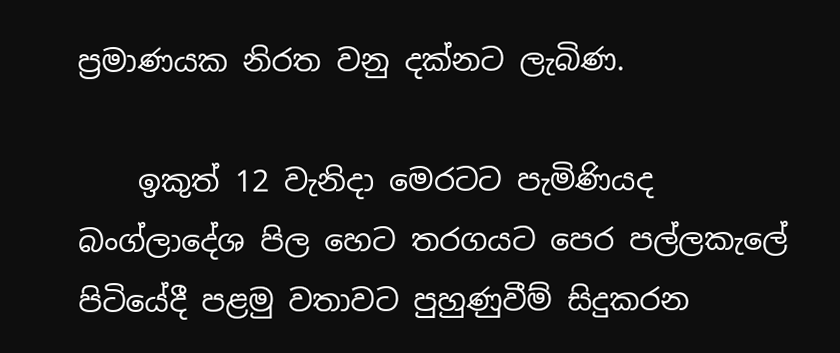ප්‍රමාණයක නිරත වනු දක්නට ලැබිණ.

    ඉකුත් 12 වැනිදා මෙරටට පැමිණියද බංග්ලාදේශ පිල හෙට තරගයට පෙර පල්ලකැලේ පිටියේදී පළමු වතාවට පුහුණුවීම් සිදුකරන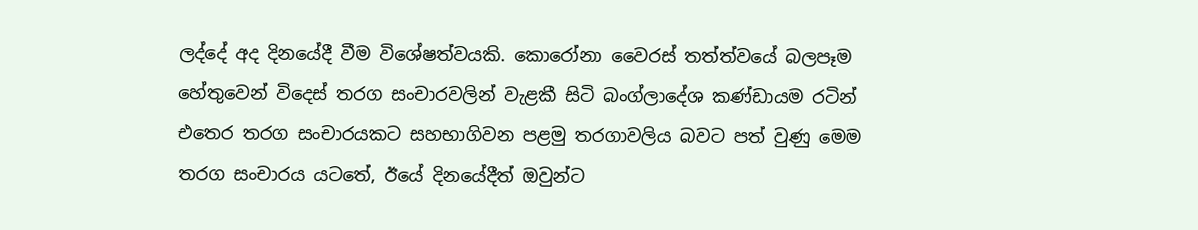ලද්දේ අද දිනයේදී වීම විශේෂත්වයකි. කොරෝනා වෛරස් තත්ත්වයේ බලපෑම හේතුවෙන් විදෙස් තරග සංචාරවලින් වැළකී සිටි බංග්ලාදේශ කණ්ඩායම රටින් එතෙර තරග සංචාරයකට සහභාගිවන පළමු තරගාවලිය බවට පත් වුණු මෙම තරග සංචාරය යටතේ, ඊයේ දිනයේදීත් ඔවුන්ට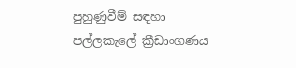පුහුණුවීම් සඳහා පල්ලකැලේ ක්‍රීඩාංගණය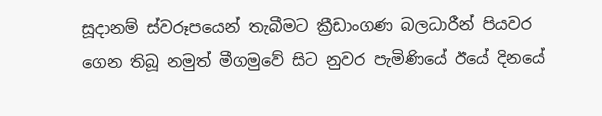සූදානම් ස්වරූපයෙන් තැබීමට ක්‍රීඩාංගණ බලධාරීන් පියවර ගෙන තිබූ නමුත් මීගමුවේ සිට නුවර පැමිණියේ ඊයේ දිනයේ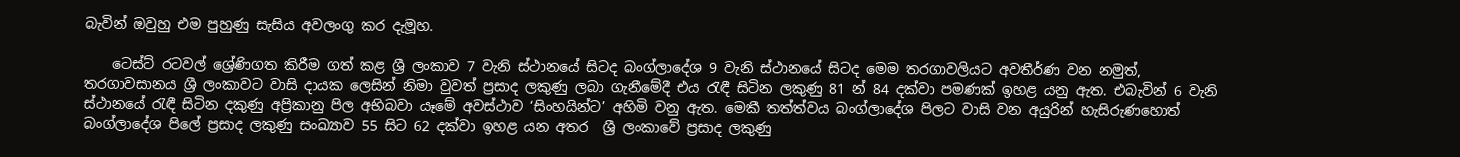බැවින් ඔවුහු එම පුහුණු සැසිය අවලංගු කර දැමූහ.

    ටෙස්ට් රටවල් ශ්‍රේණිගත කිරීම ගත් කළ ශ්‍රී ලංකාව 7 වැනි ස්ථානයේ සිටද බංග්ලාදේශ 9 වැනි ස්ථානයේ සිටද මෙම තරගාවලියට අවතීර්ණ වන නමුත්, තරගාවසානය ශ්‍රී ලංකාවට වාසි දායක ලෙසින් නිමා වුවත් ප්‍රසාද ලකුණු ලබා ගැනීමේදී එය රැඳී සිටින ලකුණු 81 න් 84 දක්වා පමණක් ඉහළ යනු ඇත. එබැවින් 6 වැනි ස්ථානයේ රැඳී සිටින දකුණු අප්‍රිකානු පිල අභිබවා යෑමේ අවස්ථාව ‘සිංහයින්ට’ අහිමි වනු ඇත. මෙකී තත්ත්වය බංග්ලාදේශ පිලට වාසි වන අයුරින් හැසිරුණහොත් බංග්ලාදේශ පිලේ ප්‍රසාද ලකුණු සංඛ්‍යාව 55 සිට 62 දක්වා ඉහළ යන අතර  ශ්‍රී ලංකාවේ ප්‍රසාද ලකුණු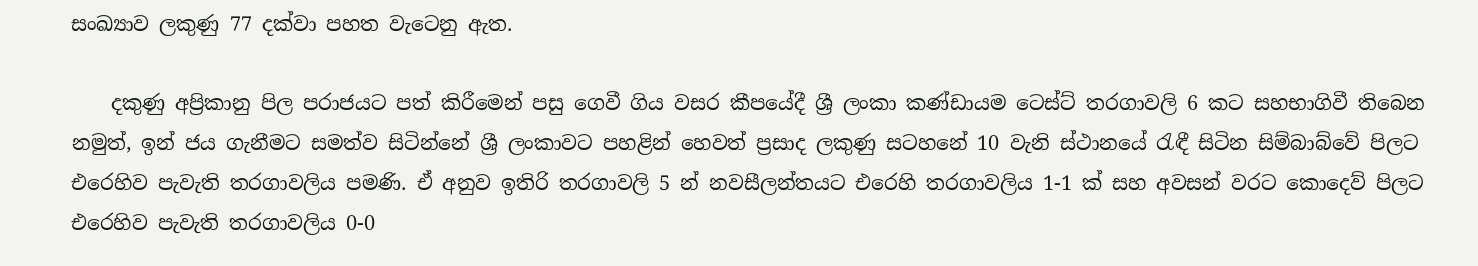සංඛ්‍යාව ලකුණු 77 දක්වා පහත වැටෙනු ඇත.

    දකුණු අප්‍රිකානු පිල පරාජයට පත් කිරීමෙන් පසු ගෙවී ගිය වසර කීපයේදී ශ්‍රී ලංකා කණ්ඩායම ටෙස්ට් තරගාවලි 6 කට සහභාගිවී තිබෙන නමුත්, ඉන් ජය ගැනීමට සමත්ව සිටින්නේ ශ්‍රී ලංකාවට පහළින් හෙවත් ප්‍රසාද ලකුණු සටහනේ 10 වැනි ස්ථානයේ රැඳී සිටින සිම්බාබ්වේ පිලට එරෙහිව පැවැති තරගාවලිය පමණි. ඒ අනුව ඉතිරි තරගාවලි 5 න් නවසීලන්තයට එරෙහි තරගාවලිය 1-1 ක් සහ අවසන් වරට කොදෙව් පිලට එරෙහිව පැවැති තරගාවලිය 0-0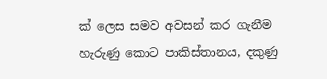ක් ලෙස සමව අවසන් කර ගැනීම හැරුණු කොට පාකිස්තානය, දකුණු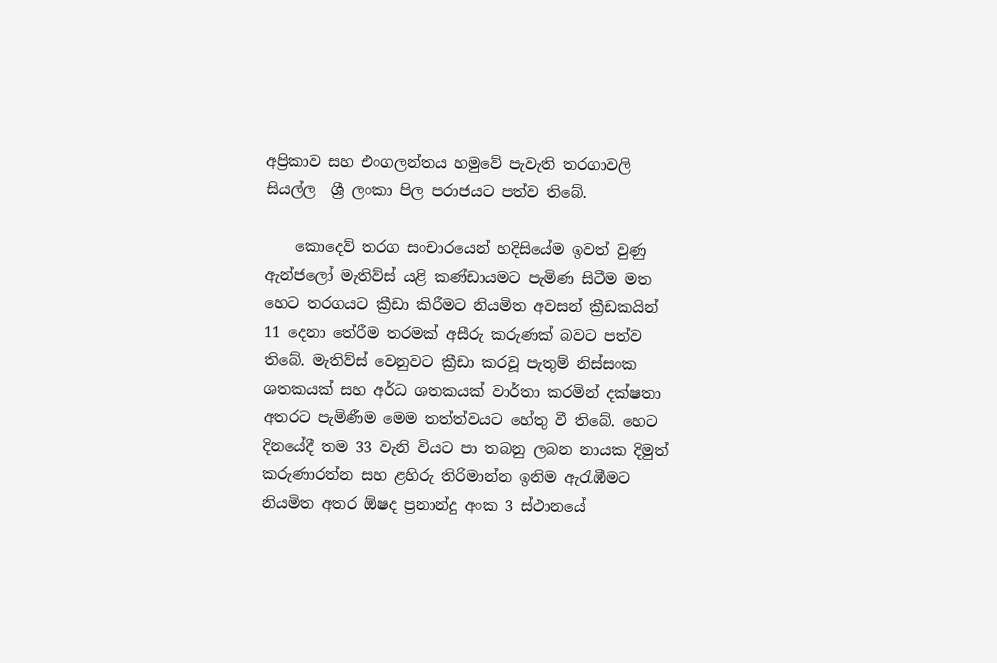අප්‍රිකාව සහ එංගලන්තය හමුවේ පැවැති තරගාවලි සියල්ල  ශ්‍රී ලංකා පිල පරාජයට පත්ව තිබේ.

    කොදෙව් තරග සංචාරයෙන් හදිසියේම ඉවත් වුණු ඇන්ජලෝ මැතිව්ස් යළි කණ්ඩායමට පැමිණ සිටීම මත හෙට තරගයට ක්‍රීඩා කිරීමට නියමිත අවසන් ක්‍රීඩකයින් 11 දෙනා තේරීම තරමක් අසීරු කරුණක් බවට පත්ව තිබේ. මැතිව්ස් වෙනුවට ක්‍රීඩා කරවූ පැතුම් නිස්සංක ශතකයක් සහ අර්ධ ශතකයක් වාර්තා කරමින් දක්ෂතා අතරට පැමිණීම මෙම තත්ත්වයට හේතු වී තිබේ. හෙට දිනයේදී තම 33 වැනි වියට පා තබනු ලබන නායක දිමුත් කරුණාරත්න සහ ළහිරු තිරිමාන්න ඉනිම ඇරැඹීමට නියමිත අතර ඕෂද ප්‍රනාන්දු අංක 3 ස්ථානයේ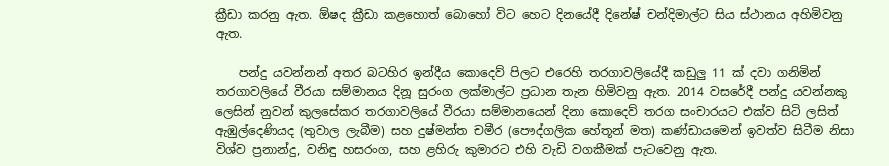ක්‍රීඩා කරනු ඇත. ඕෂද ක්‍රීඩා කළහොත් බොහෝ විට හෙට දිනයේදී දිනේෂ් චන්දිමාල්ට සිය ස්ථානය අහිමිවනු ඇත.

    පන්දු යවන්නන් අතර බටහිර ඉන්දීය කොදෙව් පිලට එරෙහි තරගාවලියේදී කඩුලු 11 ක් දවා ගනිමින් තරගාවලියේ වීරයා සම්මානය දිනූ සුරංග ලක්මාල්ට ප්‍රධාන තැන හිමිවනු ඇත. 2014 වසරේදී පන්දු යවන්නකු ලෙසින් නුවන් කුලසේකර තරගාවලියේ වීරයා සම්මානයෙන් දිනා කොදෙව් තරග සංචාරයට එක්ව සිටි ලසිත් ඇඹුල්දෙණියද (තුවාල ලැබීම) සහ දුෂ්මන්ත චමීර (පෞද්ගලික හේතූන් මත) කණ්ඩායමෙන් ඉවත්ව සිටීම නිසා විශ්ව ප්‍රනාන්දු, වනිඳු හසරංග, සහ ළහිරු කුමාරට එහි වැඩි වගකීමක් පැටවෙනු ඇත.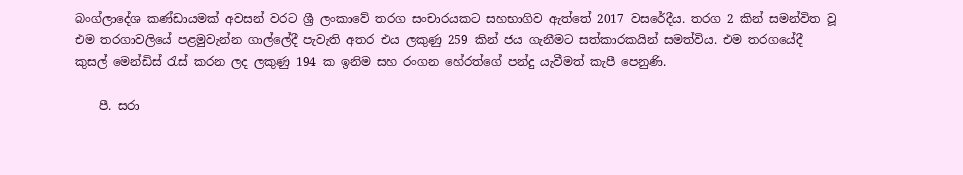බංග්ලාදේශ කණ්ඩායමක් අවසන් වරට ශ්‍රී ලංකාවේ තරග සංචාරයකට සහභාගිව ඇත්තේ 2017 වසරේදීය. තරග 2 කින් සමන්විත වූ එම තරගාවලියේ පළමුවැන්න ගාල්ලේදී පැවැති අතර එය ලකුණු 259 කින් ජය ගැනීමට සත්කාරකයින් සමත්විය. එම තරගයේදී කුසල් මෙන්ඩිස් රැස් කරන ලද ලකුණු 194 ක ඉනිම සහ රංගන හේරත්ගේ පන්දු යැවීමත් කැපී පෙනුණි.

    පී. සරා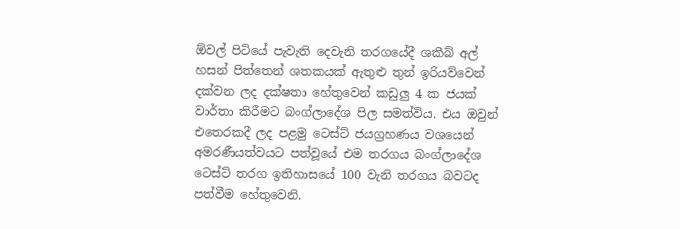ඕවල් පිටියේ පැවැති දෙවැනි තරගයේදී ශකීබ් අල් හසන් පිත්තෙන් ශතකයක් ඇතුළු තුන් ඉරියව්වෙන් දක්වන ලද දක්ෂතා හේතුවෙන් කඩුලු 4 ක ජයක් වාර්තා කිරීමට බංග්ලාදේශ පිල සමත්විය. එය ඔවුන් එතෙරකදී ලද පළමු ටෙස්ට් ජයග්‍රහණය වශයෙන් අමරණීයත්වයට පත්වූයේ එම තරගය බංග්ලාදේශ ටෙස්ට් තරග ඉතිහාසයේ 100 වැනි තරගය බවටද පත්වීම හේතුවෙනි.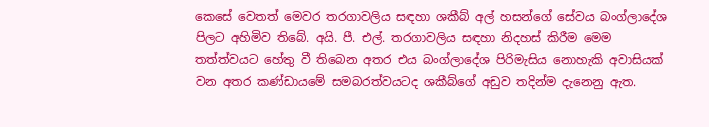කෙසේ වෙතත් මෙවර තරගාවලිය සඳහා ශකීබ් අල් හසන්ගේ සේවය බංග්ලාදේශ පිලට අහිමිව තිබේ. අයි. පී. එල්. තරගාවලිය සඳහා නිදහස් කිරීම මෙම තත්ත්වයට හේතු වී තිබෙන අතර එය බංග්ලාදේශ පිරිමැසිය නොහැකි අවාසියක් වන අතර කණ්ඩායමේ සමබරත්වයටද ශකීබ්ගේ අඩුව තදින්ම දැනෙනු ඇත.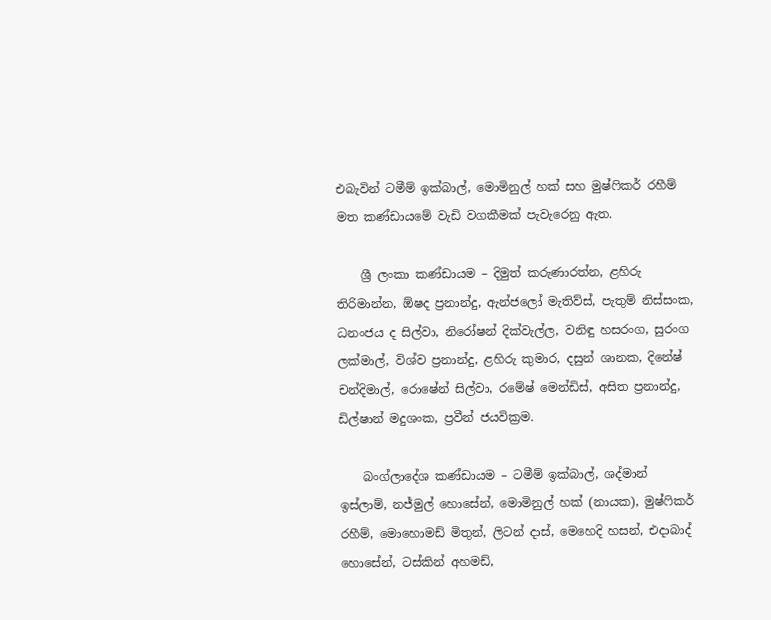එබැවින් ටමීම් ඉක්බාල්, මොමිනුල් හක් සහ මුෂ්ෆිකර් රහීම් මත කණ්ඩායමේ වැඩි වගකීමක් පැවැරෙනු ඇත.

    ශ්‍රී ලංකා කණ්ඩායම – දිමුත් කරුණාරත්න, ළහිරු තිරිමාන්න, ඕෂද ප්‍රනාන්දු, ඇන්ජලෝ මැතිව්ස්, පැතුම් නිස්සංක, ධනංජය ද සිල්වා, නිරෝෂන් දික්වැල්ල, වනිඳු හසරංග, සුරංග ලක්මාල්, විශ්ව ප්‍රනාන්දු, ළහිරු කුමාර, දසුන් ශානක, දිනේෂ් චන්දිමාල්, රොෂේන් සිල්වා, රමේෂ් මෙන්ඩිස්, අසිත ප්‍රනාන්දු, ඩිල්ෂාන් මදුශංක, ප්‍රවීන් ජයවික්‍රම.

    බංග්ලාදේශ කණ්ඩායම – ටමීම් ඉක්බාල්, ශද්මාන් ඉස්ලාම්, නජ්මුල් හොසේන්, මොමිනුල් හක් (නායක), මුෂ්ෆිකර් රහීම්, මොහොමඩ් මිතුන්, ලිටන් දාස්, මෙහෙදි හසන්, එදාබාද් හොසේන්, ටස්කින් අහමඩ්,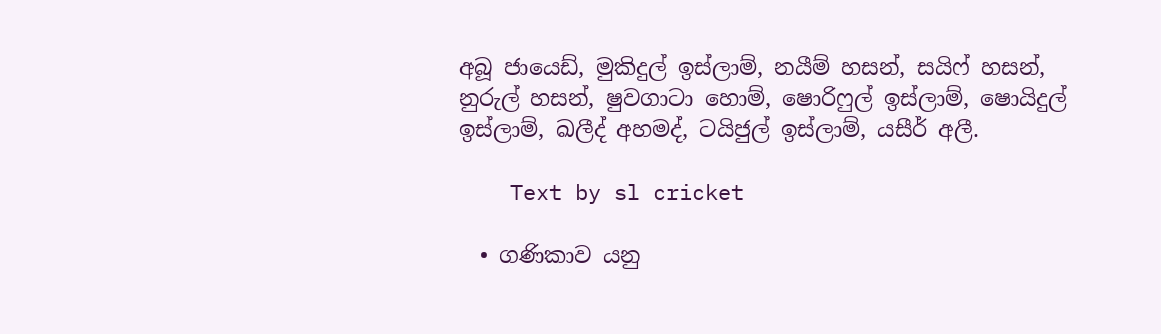අබූ ජායෙඩ්, මුකිදුල් ඉස්ලාම්, නයීම් හසන්, සයිෆ් හසන්, නුරුල් හසන්, ෂුවගාටා හොම්, ෂොරිෆුල් ඉස්ලාම්, ෂොයිදුල් ඉස්ලාම්, ඛලීද් අහමද්, ටයිජුල් ඉස්ලාම්, යසීර් අලී.

    Text by sl cricket

  • ගණිකාව යනු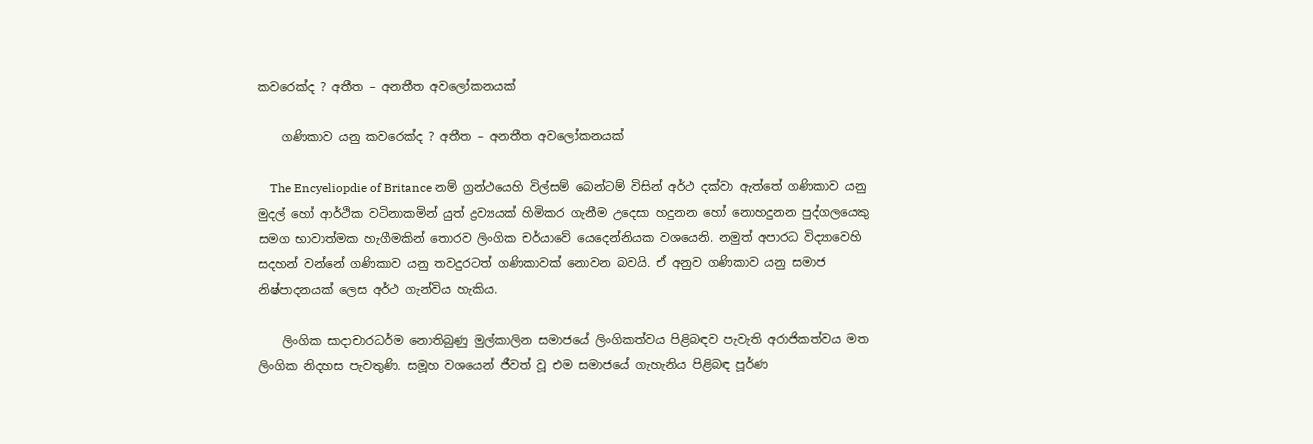කවරෙක්ද ? අතීත – අනතීත අවලෝකනයක්

    ගණිකාව යනු කවරෙක්ද ? අතීත – අනතීත අවලෝකනයක්

    The Encyeliopdie of Britance නම් ග්‍රන්ථයෙහි විල්සම් බෙන්ටම් විසින් අර්ථ දක්වා ඇත්තේ ගණිකාව යනු මුදල් හෝ ආර්ථික වටිනාකමින් යුත් ද්‍රව්‍යයක් හිමිකර ගැනීම උදෙසා හදුනන හෝ නොහදුනන පුද්ගලයෙකු සමග භාවාත්මක හැගීමකින් තොරව ලිංගික චර්යාවේ යෙදෙන්නියක වශයෙනි. නමුත් අපාරධ විද්‍යාවෙහි සදහන් වන්නේ ගණිකාව යනු තවදුරටත් ගණිකාවක් නොවන බවයි. ඒ අනුව ගණිකාව යනු සමාජ නිෂ්පාදනයක් ලෙස අර්ථ ගැන්විය හැකිය.

    ලිංගික සාදාචාරධර්ම නොතිබුණු මුල්කාලින සමාජයේ ලිංගිකත්වය පිළිබඳව පැවැති අරාජිකත්වය මත ලිංගික නිදහස පැවතුණි. සමූහ වශයෙන් ජීවත් වූ එම සමාජයේ ගැහැනිය පිළිබඳ පූර්ණ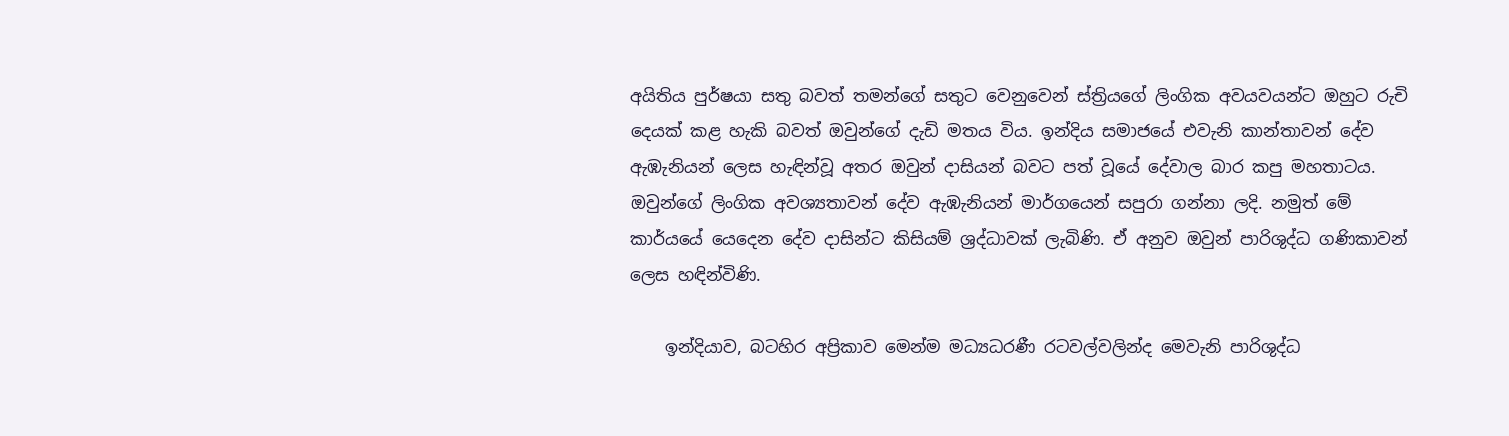අයිතිය පුර්ෂයා සතු බවත් තමන්ගේ සතුට වෙනුවෙන් ස්ත්‍රියගේ ලිංගික අවයවයන්ට ඔහුට රුචි දෙයක් කළ හැකි බවත් ඔවුන්ගේ දැඩි මතය විය. ඉන්දිය සමාජයේ එවැනි කාන්තාවන් දේව ඇඹැනියන් ලෙස හැඳින්වූ අතර ඔවුන් දාසියන් බවට පත් වූයේ දේවාල බාර කපු මහතාටය. ඔවුන්ගේ ලිංගික අවශ්‍යතාවන් දේව ඇඹැනියන් මාර්ගයෙන් සපුරා ගන්නා ලදි. නමුත් මේ කාර්යයේ යෙදෙන දේව දාසින්ට කිසියම් ශ්‍රද්ධාවක් ලැබිණි. ඒ අනුව ඔවුන් පාරිශුද්ධ ගණිකාවන් ලෙස හඳින්විණි.

    ඉන්දියාව, බටහිර අප්‍රිකාව මෙන්ම මධ්‍යධරණී රටවල්වලින්ද මෙවැනි පාරිශුද්ධ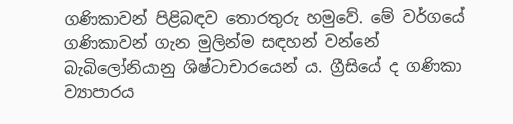ගණිකාවන් පිළිබඳව තොරතුරු හමුවේ. මේ වර්ගයේ ගණිකාවන් ගැන මුලින්ම සඳහන් වන්නේ බැබිලෝනියානු ශිෂ්ටාචාරයෙන් ය. ග්‍රීසියේ ද ගණිකා ව්‍යාපාරය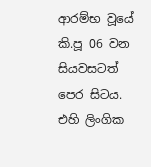ආරම්භ වූයේ කි.පූ 06 වන සියවසටත් පෙර සිටය. එහි ලිංගික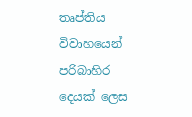තෘප්තිය විවාහයෙන් පරිබාහිර දෙයක් ලෙස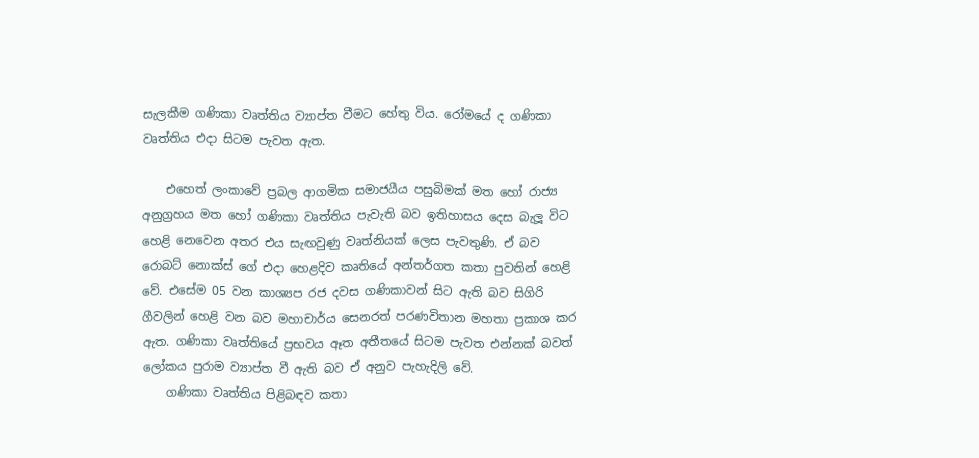සැලකීම ගණිකා වෘත්තිය ව්‍යාප්ත වීමට හේතු විය. රෝමයේ ද ගණිකා වෘත්තිය එදා සිටම පැවත ඇත.

    එහෙත් ලංකාවේ ප්‍රබල ආගමික සමාජයීය පසුබිමක් මත හෝ රාජ්‍ය අනුග්‍රහය මත හෝ ගණිකා වෘත්තිය පැවැති බව ඉතිහාසය දෙස බැලූ විට හෙළි නෙවෙන අතර එය සැඟවුණු වෘත්නියක් ලෙස පැවතුණි. ඒ බව රොබට් නොක්ස් ගේ එදා හෙළදිව කෘතියේ අන්තර්ගත කතා පුවතින් හෙළි වේ. එසේම 05 වන කාශ්‍යප රජ දවස ගණිකාවන් සිට ඇති බව සිගිරි ගීවලින් හෙළි වන බව මහාචාර්ය සෙනරත් පරණවිතාන මහතා ප්‍රකාශ කර ඇත. ගණිකා වෘත්තියේ ප්‍රභවය ඈත අතීතයේ සිටම පැවත එන්නක් බවත් ලෝකය පුරාම ව්‍යාප්ත වී ඇති බව ඒ අනුව පැහැදිලි වේ.
    ගණිකා වෘත්තිය පිළිබඳව කතා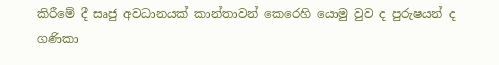කිරීමේ දී සෘජු අවධානයක් කාන්තාවන් කෙරෙහි යොමු වුව ද පුරුෂයන් ද ගණිකා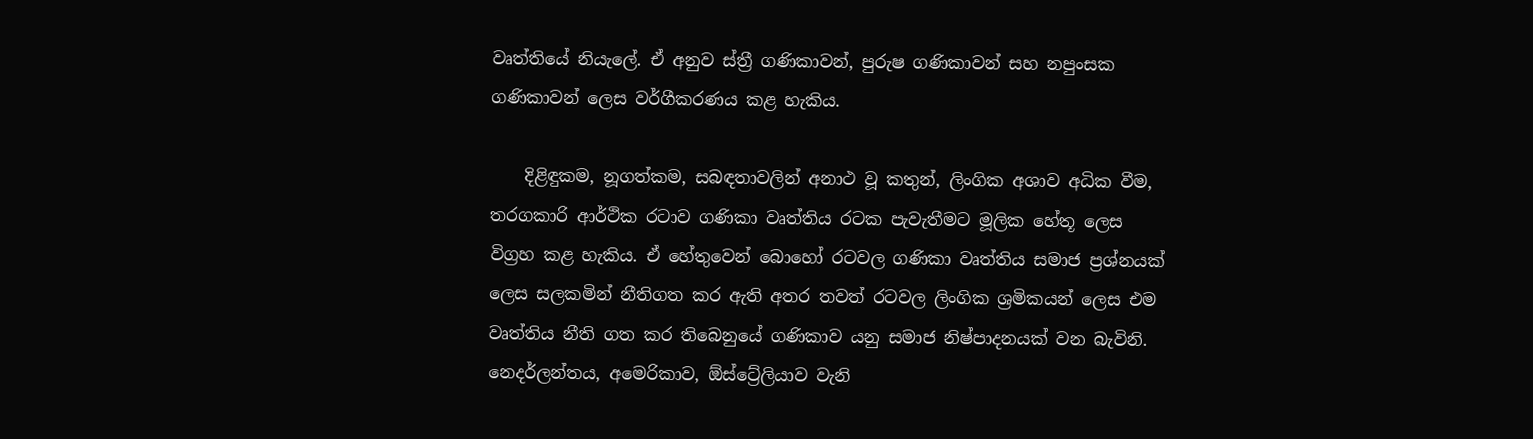වෘත්තියේ නියැලේ. ඒ අනුව ස්ත්‍රී ගණිකාවන්, පුරුෂ ගණිකාවන් සහ නපුංසක ගණිකාවන් ලෙස වර්ගීකරණය කළ හැකිය.

    දිළිඳුකම, නූගත්කම, සබඳතාවලින් අනාථ වූ කතුන්, ලිංගික අශාව අධික වීම, තරගකාරි ආර්ථික රටාව ගණිකා වෘත්තිය රටක පැවැතීමට මූලික හේතූ ලෙස විග්‍රහ කළ හැකිය. ඒ හේතුවෙන් බොහෝ රටවල ගණිකා වෘත්තිය සමාජ ප්‍රශ්නයක් ලෙස සලකමින් නීතිගත කර ඇති අතර තවත් රටවල ලිංගික ශ්‍රමිකයන් ලෙස එම වෘත්තිය නීති ගත කර තිබෙනුයේ ගණිකාව යනු සමාජ නිෂ්පාදනයක් වන බැවිනි. නෙදර්ලන්තය, අමෙරිකාව, ඕස්ට්‍රේලියාව වැනි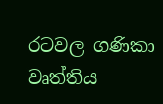රටවල ගණිකා වෘත්තිය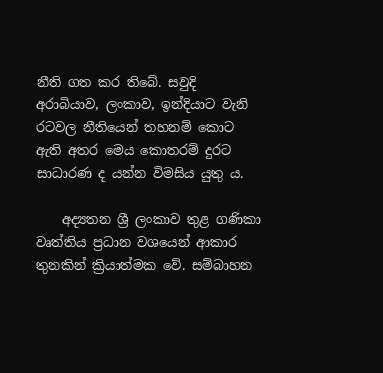නීති ගත කර තිබේ. සවුදි අරාබියාව, ලංකාව, ඉන්දියාට වැනි රටවල නීතියෙන් තහනම් කොට ඇති අතර මෙය කොතරම් දුරට සාධාරණ ද යන්න විමසිය යුතු ය.

    අද්‍යතන ශ්‍රී ලංකාව තුළ ගණිකා වෘත්තිය ප්‍රධාන වශයෙන් ආකාර තුනකින් ක්‍රියාත්මක වේ. සම්බාහන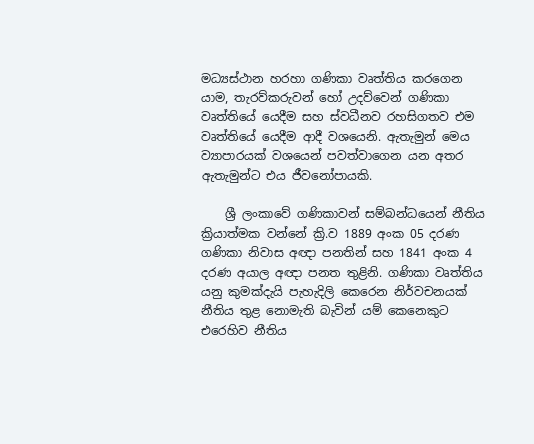මධ්‍යස්ථාන හරහා ගණිකා වෘත්තිය කරගෙන යාම, තැරව්කරුවන් හෝ උදව්වෙන් ගණිකා වෘත්තියේ යෙදීම සහ ස්වධීනව රහසිගතව එම වෘත්තියේ යෙදීම ආදී වශයෙනි. ඇතැමුන් මෙය ව්‍යාපාරයක් වශයෙන් පවත්වාගෙන යන අතර ඇතැමුන්ට එය ජීවනෝපායකි.

    ශ්‍රී ලංකාවේ ගණිකාවන් සම්බන්ධයෙන් නීතිය ක්‍රියාත්මක වන්නේ ක්‍රි.ව 1889 අංක 05 දරණ ගණිකා නිවාස අඥා පනතින් සහ 1841 අංක 4 දරණ අයාල අඥා පනත තුළිනි. ගණිකා වෘත්තිය යනු කුමක්දැයි පැහැදිලි කෙරෙන නිර්වචනයක් නීතිය තුළ නොමැති බැවින් යම් කෙනෙකුට එරෙහිව නීතිය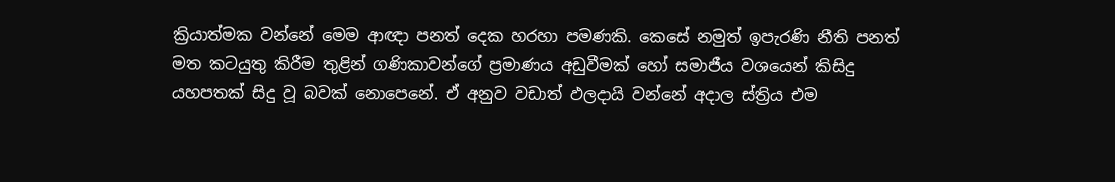ක්‍රියාත්මක වන්නේ මෙම ආඥා පනත් දෙක හරහා පමණකි. කෙසේ නමුත් ඉපැරණි නීති පනත් මත කටයුතු කිරීම තුළින් ගණිකාවන්ගේ ප්‍රමාණය අඩුවීමක් හෝ සමාජීය වශයෙන් කිසිදු යහපතක් සිදු වූ බවක් නොපෙනේ. ඒ අනුව වඩාත් ඵලදායි වන්නේ අදාල ස්ත්‍රිය එම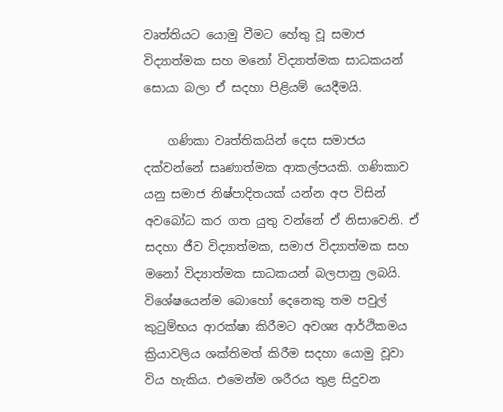වෘත්තියට යොමු වීමට හේතු වූ සමාජ විද්‍යාත්මක සහ මනෝ විද්‍යාත්මක සාධකයන් සොයා බලා ඒ සදහා පිළියම් යෙදීමයි.

    ගණිකා වෘත්තිකයින් දෙස සමාජය දක්වන්නේ සෘණාත්මක ආකල්පයකි. ගණිකාව යනු සමාජ නිෂ්පාදිතයක් යන්න අප විසින් අවබෝධ කර ගත යුතු වන්නේ ඒ නිසාවෙනි. ඒ සදහා ජීව විද්‍යාත්මක, සමාජ විද්‍යාත්මක සහ මනෝ විද්‍යාත්මක සාධකයන් බලපානු ලබයි. විශේෂයෙන්ම බොහෝ දෙනෙකු තම පවුල් කුටුම්භය ආරක්ෂා කිරීමට අවශ්‍ය ආර්ථිකමය ක්‍රියාවලිය ශක්තිමත් කිරීම සදහා යොමු වූවා විය හැකිය. එමෙන්ම ශරීරය තුළ සිදුවන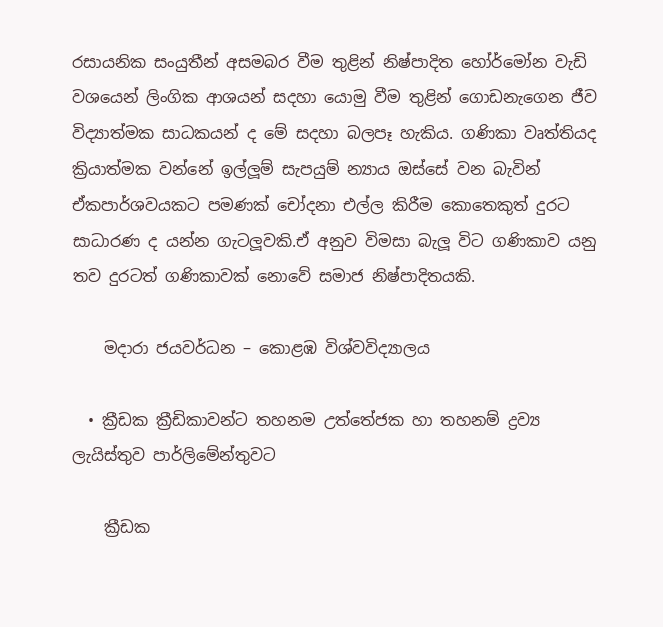රසායනික සංයුතීන් අසමබර වීම තුළින් නිෂ්පාදිත හෝර්මෝන වැඩි වශයෙන් ලිංගික ආශයන් සදහා යොමු වීම තුළින් ගොඩනැගෙන ජීව විද්‍යාත්මක සාධකයන් ද මේ සදහා බලපෑ හැකිය. ගණිකා වෘත්තියද ක්‍රියාත්මක වන්නේ ඉල්ලූම් සැපයුම් න්‍යාය ඔස්සේ වන බැවින් ඒකපාර්ශවයකට පමණක් චෝදනා එල්ල කිරීම කොතෙකුත් දුරට සාධාරණ ද යන්න ගැටලූවකි.ඒ අනුව විමසා බැලූ විට ගණිකාව යනු තව දුරටත් ගණිකාවක් නොවේ සමාජ නිෂ්පාදිතයකි.

    මදාරා ජයවර්ධන – කොළඹ විශ්වවිද්‍යාලය

  • ක්‍රීඩක ක්‍රීඩිකාවන්ට තහනම උත්තේජක හා තහනම් ද්‍රව්‍ය ලැයිස්තුව පාර්ලිමේන්තුවට

    ක්‍රීඩක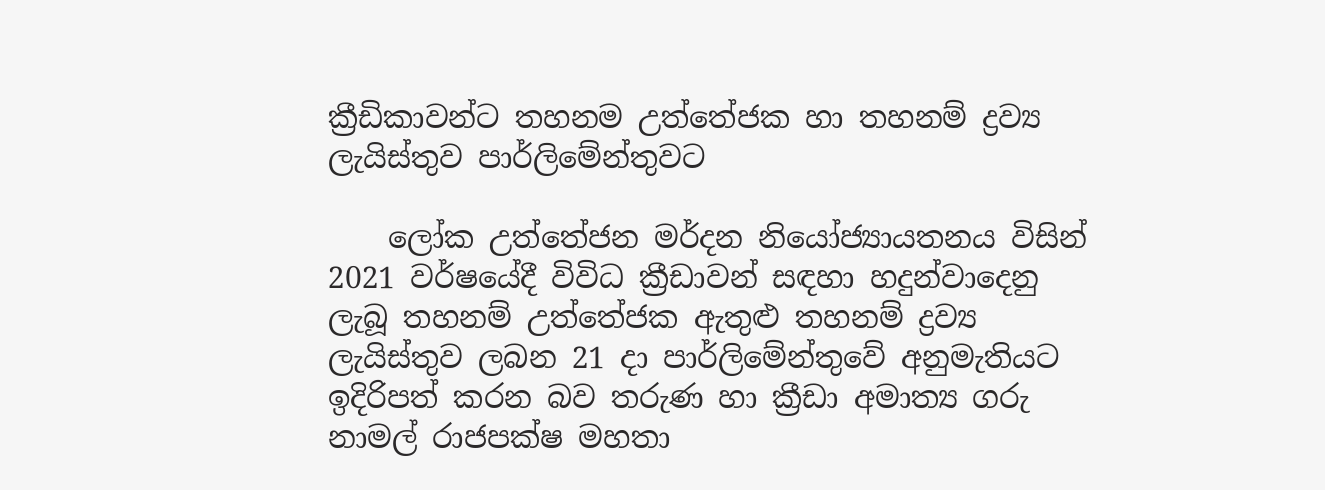ක්‍රීඩිකාවන්ට තහනම උත්තේජක හා තහනම් ද්‍රව්‍ය ලැයිස්තුව පාර්ලිමේන්තුවට

    ලෝක උත්තේජන මර්දන නියෝජ්‍යායතනය විසින් 2021 වර්ෂයේදී විවිධ ක්‍රීඩාවන් සඳහා හදුන්වාදෙනු ලැබූ තහනම් උත්තේජක ඇතුළු තහනම් ද්‍රව්‍ය ලැයිස්තුව ලබන 21 දා පාර්ලිමේන්තුවේ අනුමැතියට ඉදිරිපත් කරන බව තරුණ හා ක්‍රීඩා අමාත්‍ය ගරු නාමල් රාජපක්ෂ මහතා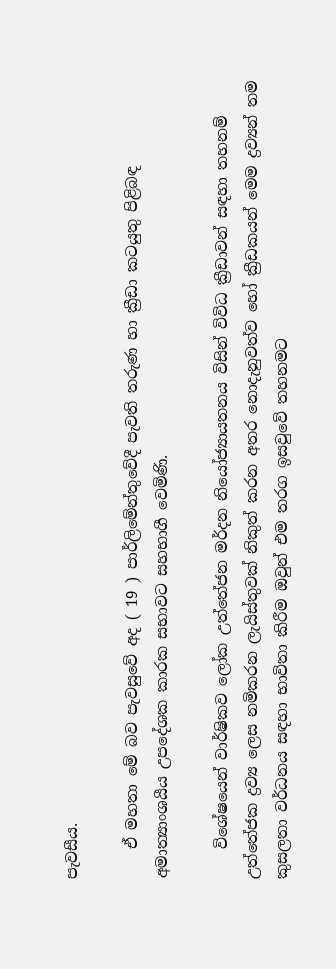පැවසීය.

    ඒ මහතා මේ බව පැවසුවේ අද ( 19 ) පාර්ලිමේන්තුවේදී පැවති තරුණ හා ක්‍රීඩා කටයුතු පිළිබඳ අමාත්‍යාංශයීය උපදේශක කාරක සභාවට සහභාගී වෙමිණි.

    විශේෂයෙන් වාර්ෂිකව ලෝක උත්තේජන මර්දන නියෝජ්‍යායතනය විසින් විවිධ ක්‍රීඩාවන් සඳහා තහනම් උත්තේජක ද්‍රව්‍ය ලෙස නමිකරන ලැයිස්තුවක් නිකුත් කරන අතර නොදැනුවත්ව හෝ ක්‍රීඩකයන් මෙම ද්‍රව්‍යන් තම කුසලතා වර්ධනය සඳහා භාවිතා කිරීම ඔවුන් එම තරග ඉසවුවේ තහනමට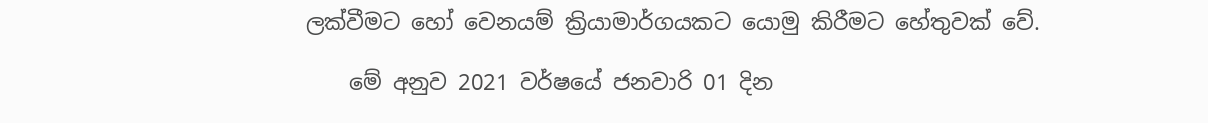ලක්වීමට හෝ වෙනයම් ක්‍රියාමාර්ගයකට යොමු කිරීමට හේතුවක් වේ.

    මේ අනුව 2021 වර්ෂයේ ජනවාරි 01 දින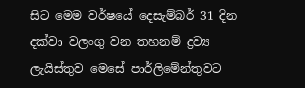සිට මෙම වර්ෂයේ දෙසැම්බර් 31 දින දක්වා වලංගු වන තහනම් ද්‍රව්‍ය ලැයිස්තුව මෙසේ පාර්ලිමේන්තුවට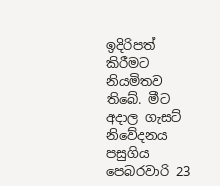ඉදිරිපත් කිරීමට නියමිතව තිබේ. මීට අදාල ගැසට් නිවේදනය පසුගිය පෙබරවාරි 23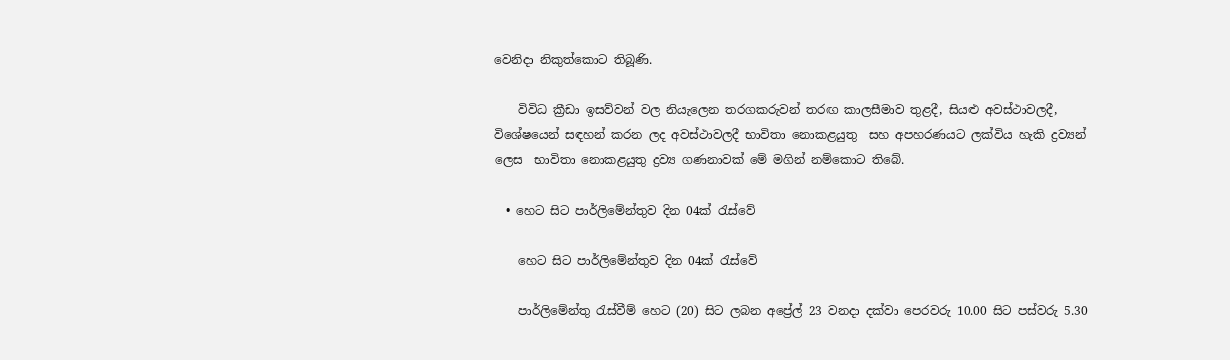වෙනිදා නිකුත්කොට තිබූණි.

    විවිධ ක්‍රීඩා ඉසව්වන් වල නියැලෙන තරගකරුවන් තරඟ කාලසීමාව තුළදී, සියළු අවස්ථාවලදී, විශේෂයෙන් සඳහන් කරන ලද අවස්ථාවලදී භාවිතා නොකළයුතු  සහ අපහරණයට ලක්විය හැකි ද්‍රව්‍යන් ලෙස  භාවිතා නොකළයුතු ද්‍රව්‍ය ගණනාවක් මේ මගින් නම්කොට තිබේ.

  • හෙට සිට පාර්ලිමේන්තුව දින 04ක් රැස්වේ

    හෙට සිට පාර්ලිමේන්තුව දින 04ක් රැස්වේ

    පාර්ලිමේන්තු රැස්වීම් හෙට (20) සිට ලබන අප්‍රේල් 23 වනදා දක්වා පෙරවරු 10.00 සිට පස්වරු 5.30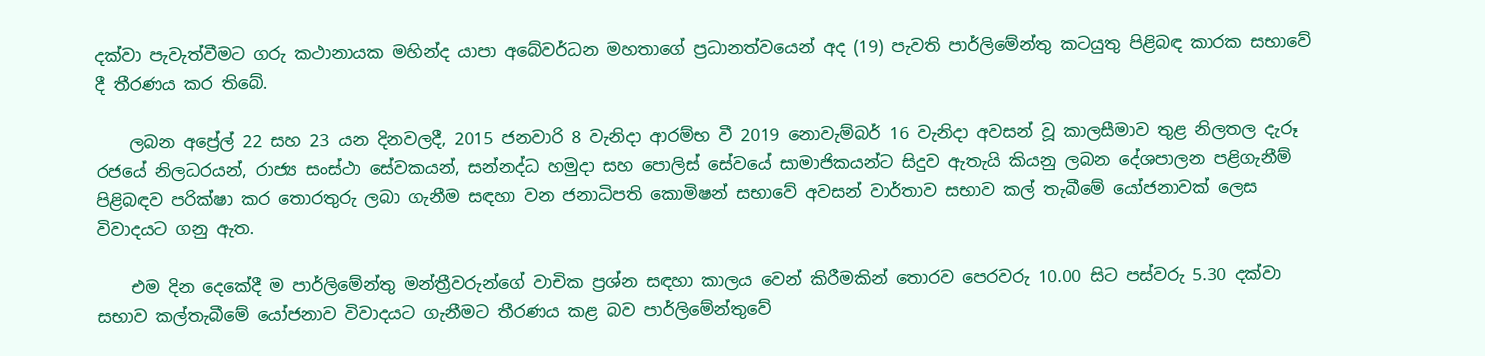දක්වා පැවැත්වීමට ගරු කථානායක මහින්ද යාපා අබේවර්ධන මහතාගේ ප්‍රධානත්වයෙන් අද (19) පැවති පාර්ලිමේන්තු කටයුතු පිළිබඳ කාරක සභාවේ දී තීරණය කර තිබේ.

    ලබන අප්‍රේල් 22 සහ 23 යන දිනවලදී, 2015 ජනවාරි 8 වැනිදා ආරම්භ වී 2019 නොවැම්බර් 16 වැනිදා අවසන් වූ කාලසීමාව තුළ නිලතල දැරූ රජයේ නිලධරයන්, රාජ්‍ය සංස්ථා සේවකයන්, සන්නද්ධ හමුදා සහ පොලිස් සේවයේ සාමාජිකයන්ට සිදුව ඇතැයි කියනු ලබන දේශපාලන පළිගැනීම් පිළිබඳව පරික්ෂා කර තොරතුරු ලබා ගැනීම සඳහා වන ජනාධිපති කොමිෂන් සභාවේ අවසන් වාර්තාව සභාව කල් තැබීමේ යෝජනාවක් ලෙස විවාදයට ගනු ඇත.

    එම දින දෙකේදී ම පාර්ලිමේන්තු මන්ත්‍රීවරුන්ගේ වාචික ප්‍රශ්න සඳහා කාලය වෙන් කිරීමකින් තොරව පෙරවරු 10.00 සිට පස්වරු 5.30 දක්වා සභාව කල්තැබීමේ යෝජනාව විවාදයට ගැනීමට තීරණය කළ බව පාර්ලිමේන්තුවේ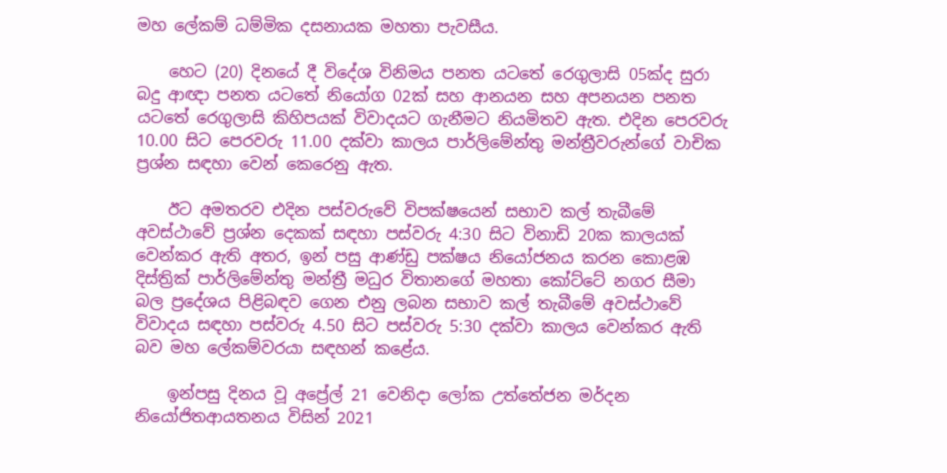මහ ලේකම් ධම්මික දසනායක මහතා පැවසීය.

    හෙට (20) දිනයේ දී විදේශ විනිමය පනත යටතේ රෙගුලාසි 05ක්ද සුරා බදු ආඥා පනත යටතේ නියෝග 02ක් සහ ආනයන සහ අපනයන පනත යටතේ රෙගුලාසි කිහිපයක් විවාදයට ගැනීමට නියමිතව ඇත. එදින පෙරවරු 10.00 සිට පෙරවරු 11.00 දක්වා කාලය පාර්ලිමේන්තු මන්ත්‍රීවරුන්ගේ වාචික ප්‍රශ්න සඳහා වෙන් කෙරෙනු ඇත.

    ඊට අමතරව එදින පස්වරුවේ විපක්ෂයෙන් සභාව කල් තැබීමේ අවස්ථාවේ ප්‍රශ්න දෙකක් සඳහා පස්වරු 4:30 සිට විනාඩි 20ක කාලයක් වෙන්කර ඇති අතර, ඉන් පසු ආණ්ඩු පක්ෂය නියෝජනය කරන කොළඹ දිස්ත්‍රික් පාර්ලිමේන්තු මන්ත්‍රී මධුර විතානගේ මහතා කෝට්ටේ නගර සීමා බල ප්‍රදේශය පිළිබඳව ගෙන එනු ලබන සභාව කල් තැබීමේ අවස්ථාවේ විවාදය සඳහා පස්වරු 4.50 සිට පස්වරු 5:30 දක්වා කාලය වෙන්කර ඇති බව මහ ලේකම්වරයා සඳහන් කළේය.

    ඉන්පසු දිනය වූ අප්‍රේල් 21 වෙනිදා ලෝක උත්තේජන මර්දන නියෝජිතආයතනය විසින් 2021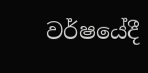වර්ෂයේදී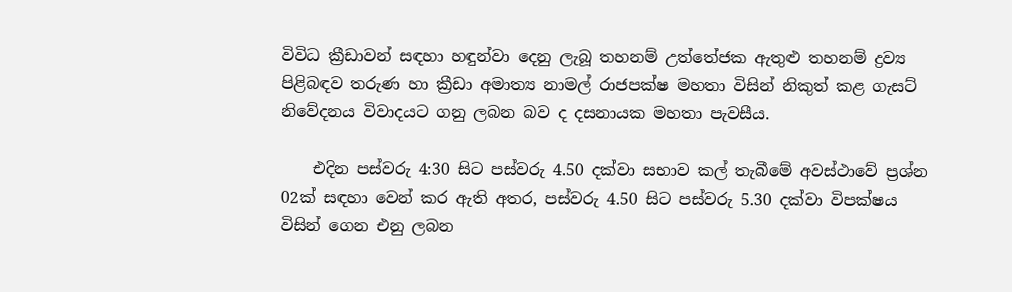විවිධ ක්‍රීඩාවන් සඳහා හඳුන්වා දෙනු ලැබූ තහනම් උත්තේජක ඇතුළු තහනම් ද්‍රව්‍ය පිළිබඳව තරුණ හා ක්‍රීඩා අමාත්‍ය නාමල් රාජපක්ෂ මහතා විසින් නිකුත් කළ ගැසට් නිවේදනය විවාදයට ගනු ලබන බව ද දසනායක මහතා පැවසීය.

    එදින පස්වරු 4:30 සිට පස්වරු 4.50 දක්වා සභාව කල් තැබීමේ අවස්ථාවේ ප්‍රශ්න 02ක් සඳහා වෙන් කර ඇති අතර, පස්වරු 4.50 සිට පස්වරු 5.30 දක්වා විපක්ෂය විසින් ගෙන එනු ලබන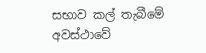සභාව කල් තැබීමේ අවස්ථාවේ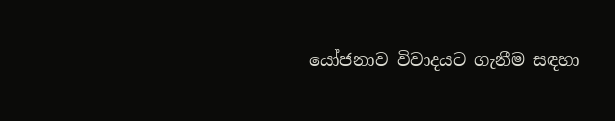යෝජනාව විවාදයට ගැනීම සඳහා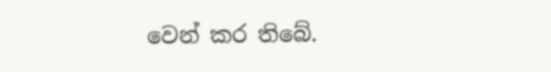වෙන් කර තිබේ.